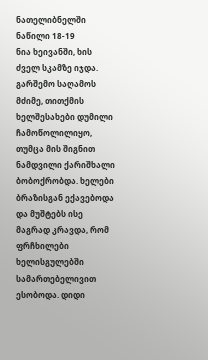ნათელიბნელში ნაწილი 18-19
ნია ხეივანში, ხის ძველ სკამზე იჯდა. გარშემო საღამოს მძიმე, თითქმის ხელშესახები დუმილი ჩამოწოლილიყო, თუმცა მის შიგნით ნამდვილი ქარიშხალი ბობოქრობდა. ხელები ბრაზისგან ექავებოდა და მუშტებს ისე მაგრად კრავდა, რომ ფრჩხილები ხელისგულებში სამართებელივით ესობოდა. დიდი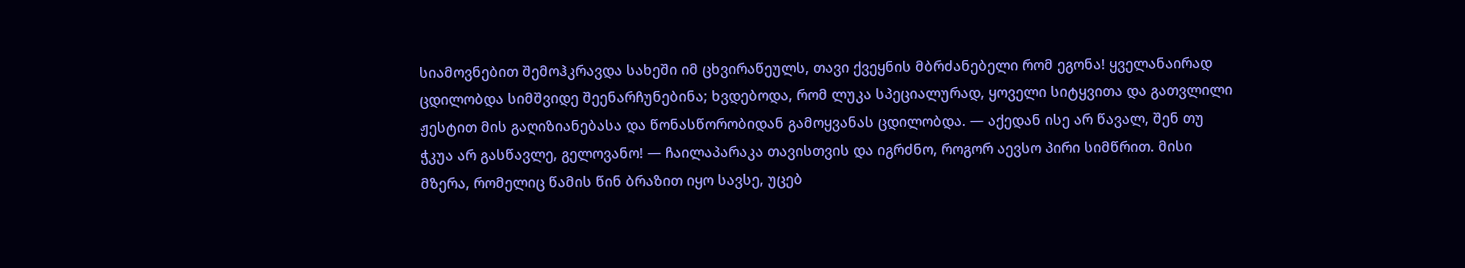სიამოვნებით შემოჰკრავდა სახეში იმ ცხვირაწეულს, თავი ქვეყნის მბრძანებელი რომ ეგონა! ყველანაირად ცდილობდა სიმშვიდე შეენარჩუნებინა; ხვდებოდა, რომ ლუკა სპეციალურად, ყოველი სიტყვითა და გათვლილი ჟესტით მის გაღიზიანებასა და წონასწორობიდან გამოყვანას ცდილობდა. — აქედან ისე არ წავალ, შენ თუ ჭკუა არ გასწავლე, გელოვანო! — ჩაილაპარაკა თავისთვის და იგრძნო, როგორ აევსო პირი სიმწრით. მისი მზერა, რომელიც წამის წინ ბრაზით იყო სავსე, უცებ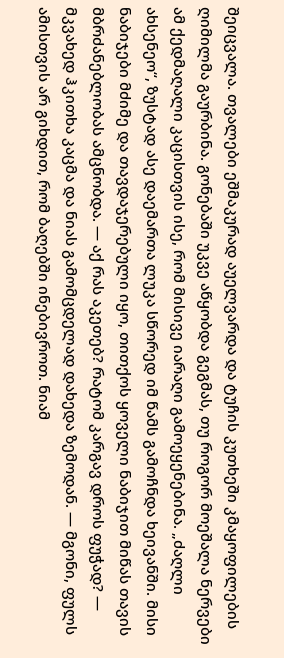შეიცვალა. თვალები ეშმაკურად აუელვარდა და ტუჩის კუთხეში კმაყოფილების ღიმილმა გაურბინა. გონებაში უკვე აწყობდა გეგმას, თუ როგორ მოეშალა ნერვები ამ ქედმაღალი კაცისთვის ისე, რომ მისივე იარაღი გამოეყენებინა. „ძაღლი ახსენეო“, ზუსტად ასე დაემართა ლუკა სწორედ იმ წამს გამოჩნდა ხეივანში. მისი ნაბიჯები მძიმე და თავდაჯერებული იყო, თითქოს ყოველი ნაბიჯით მიწას თავის მბრძანებლობას ამცნობდა. — აქ რას აკეთებ? რატომ კარგავ დროს ფუჭად? — მკვახედ ჰკითხა კაცმა და ნიას გამომცდელად დახედა ზემოდან. — მგონი, ფულს ამისთვის არ გიხდით, რომ ბაღებში ინებივროთ. ნიამ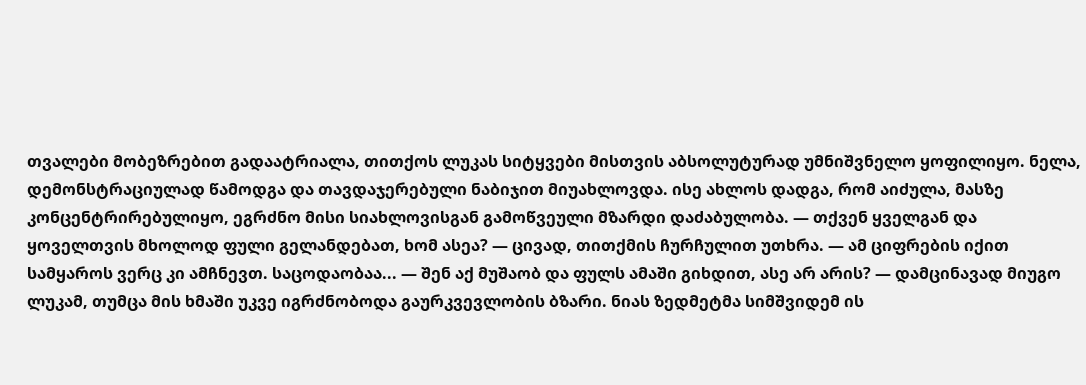თვალები მობეზრებით გადაატრიალა, თითქოს ლუკას სიტყვები მისთვის აბსოლუტურად უმნიშვნელო ყოფილიყო. ნელა, დემონსტრაციულად წამოდგა და თავდაჯერებული ნაბიჯით მიუახლოვდა. ისე ახლოს დადგა, რომ აიძულა, მასზე კონცენტრირებულიყო, ეგრძნო მისი სიახლოვისგან გამოწვეული მზარდი დაძაბულობა. — თქვენ ყველგან და ყოველთვის მხოლოდ ფული გელანდებათ, ხომ ასეა? — ცივად, თითქმის ჩურჩულით უთხრა. — ამ ციფრების იქით სამყაროს ვერც კი ამჩნევთ. საცოდაობაა... — შენ აქ მუშაობ და ფულს ამაში გიხდით, ასე არ არის? — დამცინავად მიუგო ლუკამ, თუმცა მის ხმაში უკვე იგრძნობოდა გაურკვევლობის ბზარი. ნიას ზედმეტმა სიმშვიდემ ის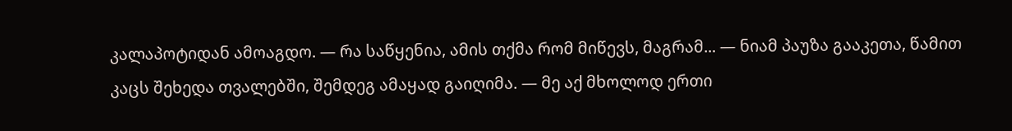კალაპოტიდან ამოაგდო. — რა საწყენია, ამის თქმა რომ მიწევს, მაგრამ... — ნიამ პაუზა გააკეთა, წამით კაცს შეხედა თვალებში, შემდეგ ამაყად გაიღიმა. — მე აქ მხოლოდ ერთი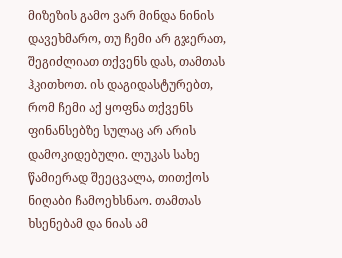მიზეზის გამო ვარ მინდა ნინის დავეხმარო, თუ ჩემი არ გჯერათ, შეგიძლიათ თქვენს დას, თამთას ჰკითხოთ. ის დაგიდასტურებთ, რომ ჩემი აქ ყოფნა თქვენს ფინანსებზე სულაც არ არის დამოკიდებული. ლუკას სახე წამიერად შეეცვალა, თითქოს ნიღაბი ჩამოეხსნაო. თამთას ხსენებამ და ნიას ამ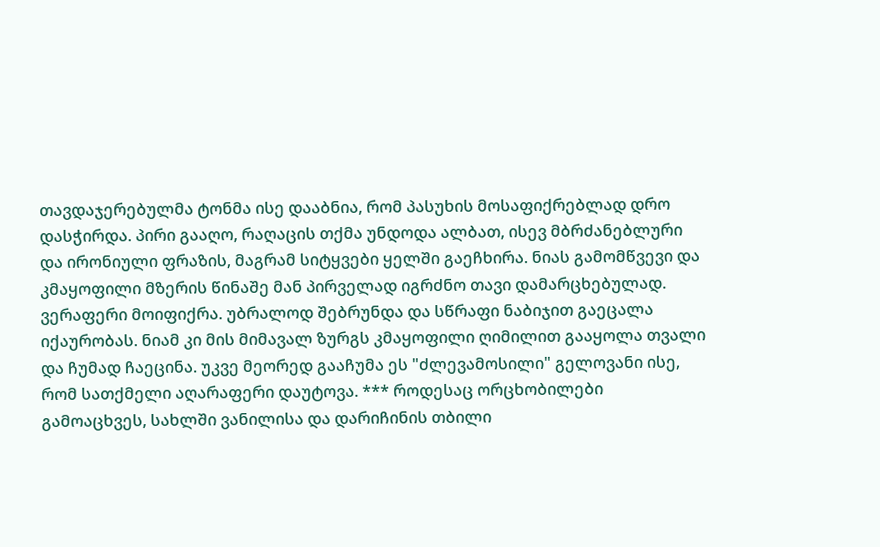თავდაჯერებულმა ტონმა ისე დააბნია, რომ პასუხის მოსაფიქრებლად დრო დასჭირდა. პირი გააღო, რაღაცის თქმა უნდოდა ალბათ, ისევ მბრძანებლური და ირონიული ფრაზის, მაგრამ სიტყვები ყელში გაეჩხირა. ნიას გამომწვევი და კმაყოფილი მზერის წინაშე მან პირველად იგრძნო თავი დამარცხებულად. ვერაფერი მოიფიქრა. უბრალოდ შებრუნდა და სწრაფი ნაბიჯით გაეცალა იქაურობას. ნიამ კი მის მიმავალ ზურგს კმაყოფილი ღიმილით გააყოლა თვალი და ჩუმად ჩაეცინა. უკვე მეორედ გააჩუმა ეს "ძლევამოსილი" გელოვანი ისე, რომ სათქმელი აღარაფერი დაუტოვა. *** როდესაც ორცხობილები გამოაცხვეს, სახლში ვანილისა და დარიჩინის თბილი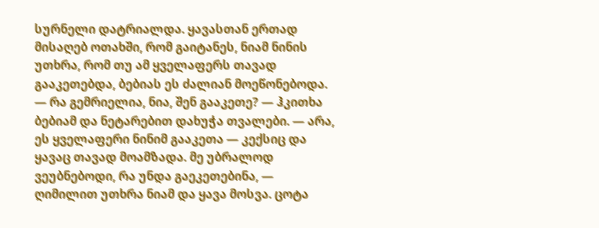სურნელი დატრიალდა. ყავასთან ერთად მისაღებ ოთახში, რომ გაიტანეს, ნიამ ნინის უთხრა, რომ თუ ამ ყველაფერს თავად გააკეთებდა, ბებიას ეს ძალიან მოეწონებოდა. — რა გემრიელია, ნია, შენ გააკეთე? — ჰკითხა ბებიამ და ნეტარებით დახუჭა თვალები. — არა, ეს ყველაფერი ნინიმ გააკეთა — კექსიც და ყავაც თავად მოამზადა. მე უბრალოდ ვეუბნებოდი, რა უნდა გაეკეთებინა, — ღიმილით უთხრა ნიამ და ყავა მოსვა. ცოტა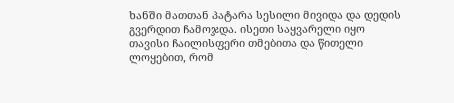ხანში მათთან პატარა სესილი მივიდა და დედის გვერდით ჩამოჯდა. ისეთი საყვარელი იყო თავისი ჩაილისფერი თმებითა და წითელი ლოყებით, რომ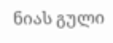ნიას გული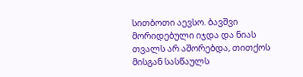სითბოთი აევსო. ბავშვი მორიდებული იჯდა და ნიას თვალს არ აშორებდა, თითქოს მისგან სასწაულს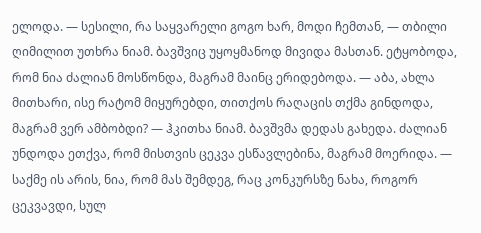ელოდა. — სესილი, რა საყვარელი გოგო ხარ, მოდი ჩემთან, — თბილი ღიმილით უთხრა ნიამ. ბავშვიც უყოყმანოდ მივიდა მასთან. ეტყობოდა, რომ ნია ძალიან მოსწონდა, მაგრამ მაინც ერიდებოდა. — აბა, ახლა მითხარი, ისე რატომ მიყურებდი, თითქოს რაღაცის თქმა გინდოდა, მაგრამ ვერ ამბობდი? — ჰკითხა ნიამ. ბავშვმა დედას გახედა. ძალიან უნდოდა ეთქვა, რომ მისთვის ცეკვა ესწავლებინა, მაგრამ მოერიდა. — საქმე ის არის, ნია, რომ მას შემდეგ, რაც კონკურსზე ნახა, როგორ ცეკვავდი, სულ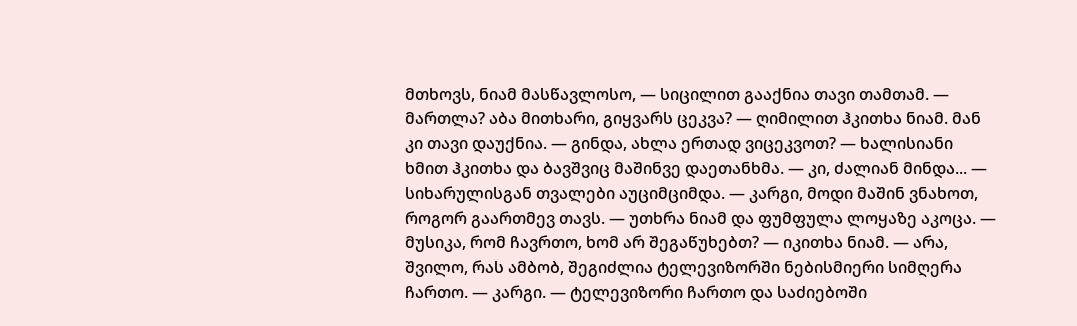მთხოვს, ნიამ მასწავლოსო, — სიცილით გააქნია თავი თამთამ. — მართლა? აბა მითხარი, გიყვარს ცეკვა? — ღიმილით ჰკითხა ნიამ. მან კი თავი დაუქნია. — გინდა, ახლა ერთად ვიცეკვოთ? — ხალისიანი ხმით ჰკითხა და ბავშვიც მაშინვე დაეთანხმა. — კი, ძალიან მინდა... — სიხარულისგან თვალები აუციმციმდა. — კარგი, მოდი მაშინ ვნახოთ, როგორ გაართმევ თავს. — უთხრა ნიამ და ფუმფულა ლოყაზე აკოცა. — მუსიკა, რომ ჩავრთო, ხომ არ შეგაწუხებთ? — იკითხა ნიამ. — არა, შვილო, რას ამბობ, შეგიძლია ტელევიზორში ნებისმიერი სიმღერა ჩართო. — კარგი. — ტელევიზორი ჩართო და საძიებოში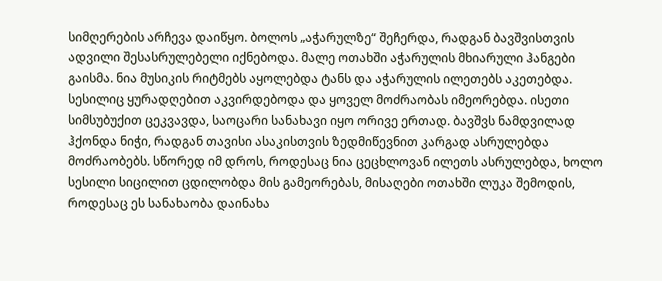სიმღერების არჩევა დაიწყო. ბოლოს „აჭარულზე“ შეჩერდა, რადგან ბავშვისთვის ადვილი შესასრულებელი იქნებოდა. მალე ოთახში აჭარულის მხიარული ჰანგები გაისმა. ნია მუსიკის რიტმებს აყოლებდა ტანს და აჭარულის ილეთებს აკეთებდა. სესილიც ყურადღებით აკვირდებოდა და ყოველ მოძრაობას იმეორებდა. ისეთი სიმსუბუქით ცეკვავდა, საოცარი სანახავი იყო ორივე ერთად. ბავშვს ნამდვილად ჰქონდა ნიჭი, რადგან თავისი ასაკისთვის ზედმიწევნით კარგად ასრულებდა მოძრაობებს. სწორედ იმ დროს, როდესაც ნია ცეცხლოვან ილეთს ასრულებდა, ხოლო სესილი სიცილით ცდილობდა მის გამეორებას, მისაღები ოთახში ლუკა შემოდის, როდესაც ეს სანახაობა დაინახა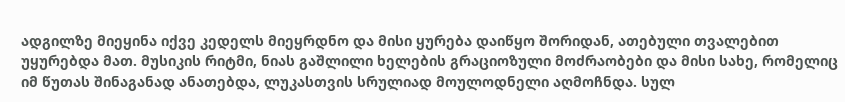ადგილზე მიეყინა იქვე კედელს მიეყრდნო და მისი ყურება დაიწყო შორიდან, ათებული თვალებით უყურებდა მათ. მუსიკის რიტმი, ნიას გაშლილი ხელების გრაციოზული მოძრაობები და მისი სახე, რომელიც იმ წუთას შინაგანად ანათებდა, ლუკასთვის სრულიად მოულოდნელი აღმოჩნდა. სულ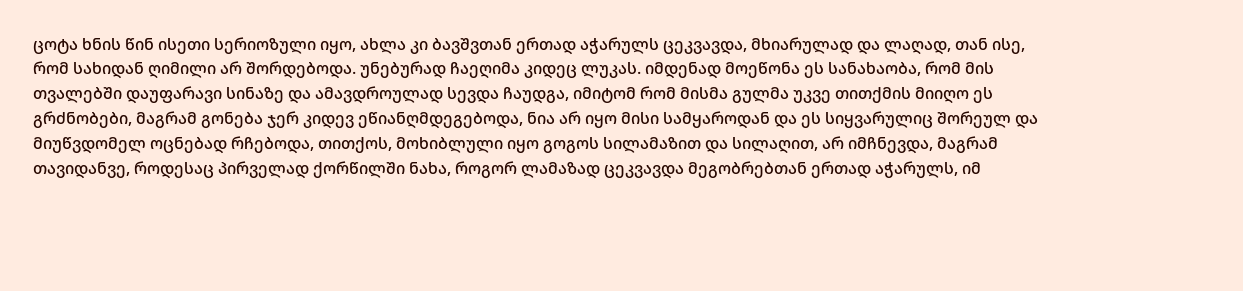ცოტა ხნის წინ ისეთი სერიოზული იყო, ახლა კი ბავშვთან ერთად აჭარულს ცეკვავდა, მხიარულად და ლაღად, თან ისე, რომ სახიდან ღიმილი არ შორდებოდა. უნებურად ჩაეღიმა კიდეც ლუკას. იმდენად მოეწონა ეს სანახაობა, რომ მის თვალებში დაუფარავი სინაზე და ამავდროულად სევდა ჩაუდგა, იმიტომ რომ მისმა გულმა უკვე თითქმის მიიღო ეს გრძნობები, მაგრამ გონება ჯერ კიდევ ეწიანღმდეგებოდა, ნია არ იყო მისი სამყაროდან და ეს სიყვარულიც შორეულ და მიუწვდომელ ოცნებად რჩებოდა, თითქოს, მოხიბლული იყო გოგოს სილამაზით და სილაღით, არ იმჩნევდა, მაგრამ თავიდანვე, როდესაც პირველად ქორწილში ნახა, როგორ ლამაზად ცეკვავდა მეგობრებთან ერთად აჭარულს, იმ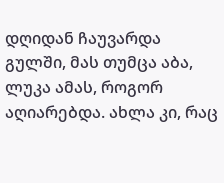დღიდან ჩაუვარდა გულში, მას თუმცა აბა, ლუკა ამას, როგორ აღიარებდა. ახლა კი, რაც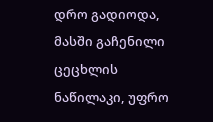დრო გადიოდა, მასში გაჩენილი ცეცხლის ნაწილაკი, უფრო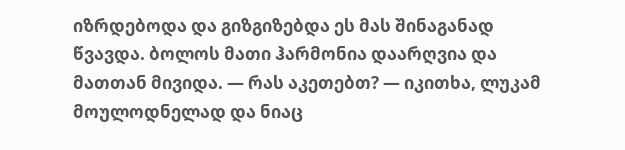იზრდებოდა და გიზგიზებდა ეს მას შინაგანად წვავდა. ბოლოს მათი ჰარმონია დაარღვია და მათთან მივიდა. — რას აკეთებთ? — იკითხა, ლუკამ მოულოდნელად და ნიაც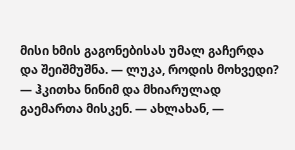მისი ხმის გაგონებისას უმალ გაჩერდა და შეიშმუშნა. — ლუკა, როდის მოხვედი? — ჰკითხა ნინიმ და მხიარულად გაემართა მისკენ. — ახლახან, —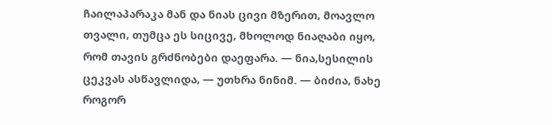ჩაილაპარაკა მან და ნიას ცივი მზერით, მოავლო თვალი, თუმცა ეს სიცივე, მხოლოდ ნიაღაბი იყო, რომ თავის გრძნობები დაეფარა. — ნია,სესილის ცეკვას ასწავლიდა, — უთხრა ნინიმ. — ბიძია, ნახე როგორ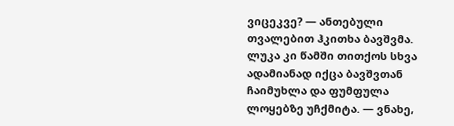ვიცეკვე? — ანთებული თვალებით ჰკითხა ბავშვმა. ლუკა კი წამში თითქოს სხვა ადამიანად იქცა ბავშვთან ჩაიმუხლა და ფუმფულა ლოყებზე უჩქმიტა. — ვნახე,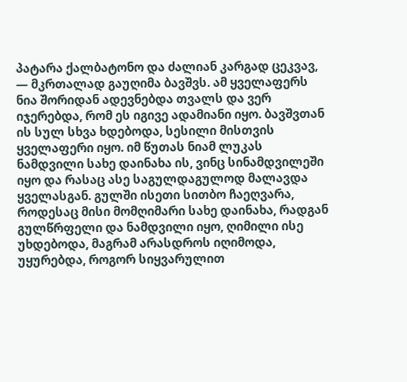პატარა ქალბატონო და ძალიან კარგად ცეკვავ, — მკრთალად გაუღიმა ბავშვს. ამ ყველაფერს ნია შორიდან ადევნებდა თვალს და ვერ იჯერებდა, რომ ეს იგივე ადამიანი იყო. ბავშვთან ის სულ სხვა ხდებოდა, სესილი მისთვის ყველაფერი იყო. იმ წუთას ნიამ ლუკას ნამდვილი სახე დაინახა ის, ვინც სინამდვილეში იყო და რასაც ასე საგულდაგულოდ მალავდა ყველასგან. გულში ისეთი სითბო ჩაეღვარა, როდესაც მისი მომღიმარი სახე დაინახა, რადგან გულწრფელი და ნამდვილი იყო, ღიმილი ისე უხდებოდა, მაგრამ არასდროს იღიმოდა, უყურებდა, როგორ სიყვარულით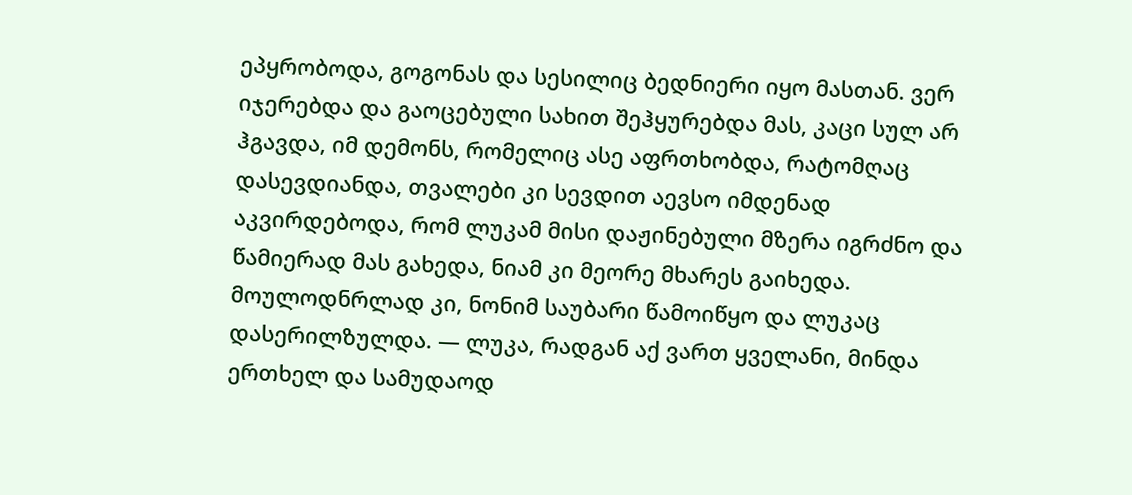ეპყრობოდა, გოგონას და სესილიც ბედნიერი იყო მასთან. ვერ იჯერებდა და გაოცებული სახით შეჰყურებდა მას, კაცი სულ არ ჰგავდა, იმ დემონს, რომელიც ასე აფრთხობდა, რატომღაც დასევდიანდა, თვალები კი სევდით აევსო იმდენად აკვირდებოდა, რომ ლუკამ მისი დაჟინებული მზერა იგრძნო და წამიერად მას გახედა, ნიამ კი მეორე მხარეს გაიხედა. მოულოდნრლად კი, ნონიმ საუბარი წამოიწყო და ლუკაც დასერილზულდა. — ლუკა, რადგან აქ ვართ ყველანი, მინდა ერთხელ და სამუდაოდ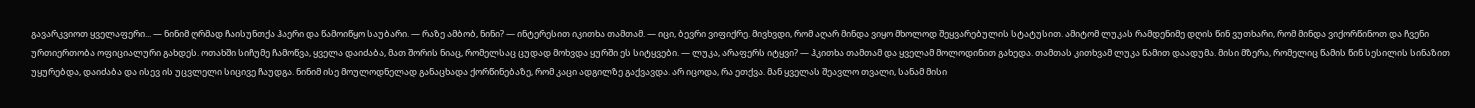გავარკვიოთ ყველაფერი... — ნინიმ ღრმად ჩაისუნთქა ჰაერი და წამოიწყო საუბარი. — რაზე ამბობ, ნინი? — ინტერესით იკითხა თამთამ. — იცი, ბევრი ვიფიქრე. მივხვდი, რომ აღარ მინდა ვიყო მხოლოდ შეყვარებულის სტატუსით. ამიტომ ლუკას რამდენიმე დღის წინ ვუთხარი, რომ მინდა ვიქორწინოთ და ჩვენი ურთიერთობა ოფიციალური გახდეს. ოთახში სიჩუმე ჩამოწვა, ყველა დაიძაბა, მათ შორის ნიაც, რომელსაც ცუდად მოხვდა ყურში ეს სიტყვები. — ლუკა, არაფერს იტყვი? — ჰკითხა თამთამ და ყველამ მოლოდინით გახედა. თამთას კითხვამ ლუკა წამით დაადუმა. მისი მზერა, რომელიც წამის წინ სესილის სინაზით უყურებდა, დაიძაბა და ისევ ის უცვლელი სიცივე ჩაუდგა. ნინიმ ისე მოულოდნელად განაცხადა ქორწინებაზე, რომ კაცი ადგილზე გაქვავდა. არ იცოდა, რა ეთქვა. მან ყველას შეავლო თვალი, სანამ მისი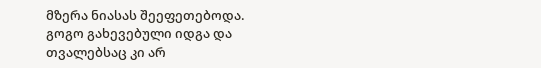მზერა ნიასას შეეფეთებოდა. გოგო გახევებული იდგა და თვალებსაც კი არ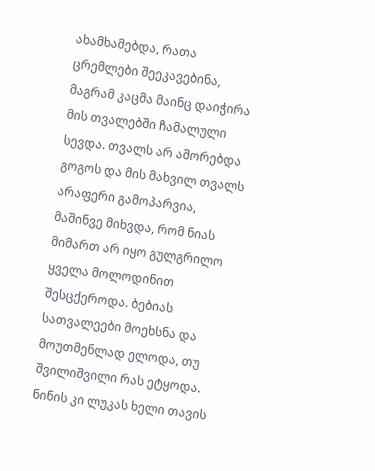ახამხამებდა, რათა ცრემლები შეეკავებინა, მაგრამ კაცმა მაინც დაიჭირა მის თვალებში ჩამალული სევდა. თვალს არ აშორებდა გოგოს და მის მახვილ თვალს არაფერი გამოპარვია, მაშინვე მიხვდა, რომ ნიას მიმართ არ იყო გულგრილო ყველა მოლოდინით შესცქეროდა. ბებიას სათვალეები მოეხსნა და მოუთმენლად ელოდა, თუ შვილიშვილი რას ეტყოდა. ნინის კი ლუკას ხელი თავის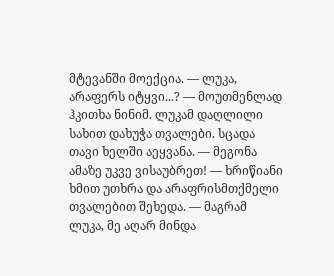მტევანში მოექცია. — ლუკა, არაფერს იტყვი...? — მოუთმენლად ჰკითხა ნინიმ. ლუკამ დაღლილი სახით დახუჭა თვალები. სცადა თავი ხელში აეყვანა. — მეგონა ამაზე უკვე ვისაუბრეთ! — ხრიწიანი ხმით უთხრა და არაფრისმთქმელი თვალებით შეხედა. — მაგრამ ლუკა, მე აღარ მინდა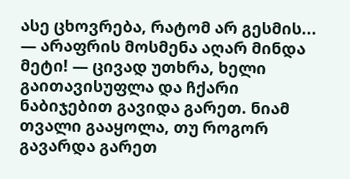ასე ცხოვრება, რატომ არ გესმის... — არაფრის მოსმენა აღარ მინდა მეტი! — ცივად უთხრა, ხელი გაითავისუფლა და ჩქარი ნაბიჯებით გავიდა გარეთ. ნიამ თვალი გააყოლა, თუ როგორ გავარდა გარეთ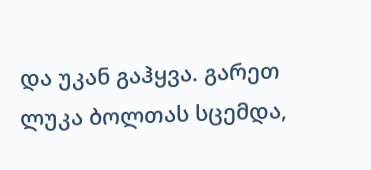და უკან გაჰყვა. გარეთ ლუკა ბოლთას სცემდა,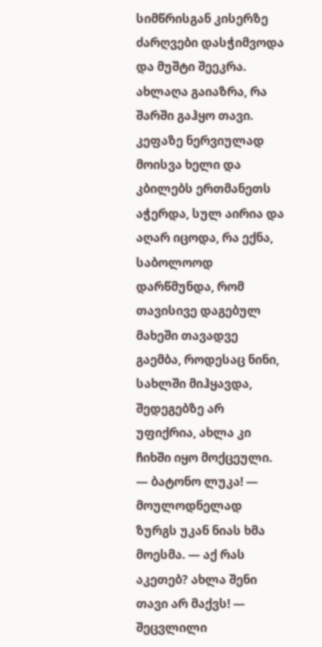სიმწრისგან კისერზე ძარღვები დასჭიმვოდა და მუშტი შეეკრა. ახლაღა გაიაზრა, რა შარში გაჰყო თავი. კეფაზე ნერვიულად მოისვა ხელი და კბილებს ერთმანეთს აჭერდა, სულ აირია და აღარ იცოდა, რა ექნა, საბოლოოდ დარწმუნდა, რომ თავისივე დაგებულ მახეში თავადვე გაემბა, როდესაც ნინი, სახლში მიჰყავდა, შედეგებზე არ უფიქრია, ახლა კი ჩიხში იყო მოქცეული. — ბატონო ლუკა! — მოულოდნელად ზურგს უკან ნიას ხმა მოესმა. — აქ რას აკეთებ? ახლა შენი თავი არ მაქვს! — შეცვლილი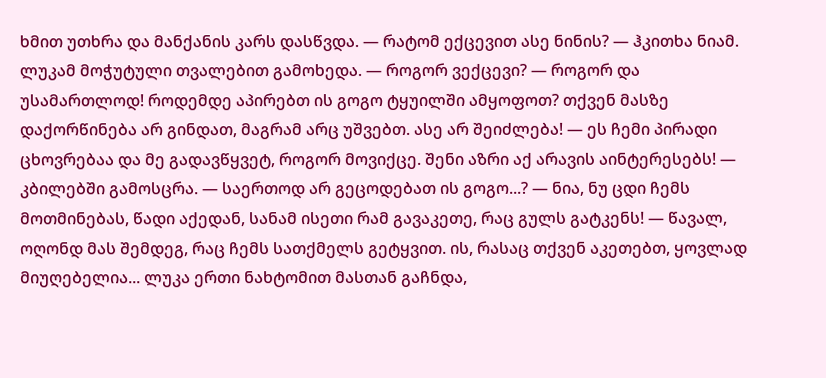ხმით უთხრა და მანქანის კარს დასწვდა. — რატომ ექცევით ასე ნინის? — ჰკითხა ნიამ. ლუკამ მოჭუტული თვალებით გამოხედა. — როგორ ვექცევი? — როგორ და უსამართლოდ! როდემდე აპირებთ ის გოგო ტყუილში ამყოფოთ? თქვენ მასზე დაქორწინება არ გინდათ, მაგრამ არც უშვებთ. ასე არ შეიძლება! — ეს ჩემი პირადი ცხოვრებაა და მე გადავწყვეტ, როგორ მოვიქცე. შენი აზრი აქ არავის აინტერესებს! — კბილებში გამოსცრა. — საერთოდ არ გეცოდებათ ის გოგო...? — ნია, ნუ ცდი ჩემს მოთმინებას, წადი აქედან, სანამ ისეთი რამ გავაკეთე, რაც გულს გატკენს! — წავალ, ოღონდ მას შემდეგ, რაც ჩემს სათქმელს გეტყვით. ის, რასაც თქვენ აკეთებთ, ყოვლად მიუღებელია... ლუკა ერთი ნახტომით მასთან გაჩნდა,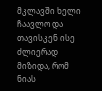მკლავში ხელი ჩაავლო და თავისკენ ისე ძლიერად მიზიდა, რომ ნიას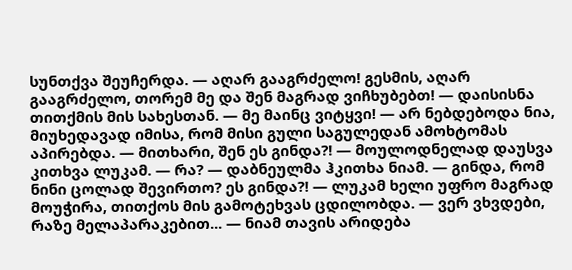სუნთქვა შეუჩერდა. — აღარ გააგრძელო! გესმის, აღარ გააგრძელო, თორემ მე და შენ მაგრად ვიჩხუბებთ! — დაისისნა თითქმის მის სახესთან. — მე მაინც ვიტყვი! — არ ნებდებოდა ნია, მიუხედავად იმისა, რომ მისი გული საგულედან ამოხტომას აპირებდა. — მითხარი, შენ ეს გინდა?! — მოულოდნელად დაუსვა კითხვა ლუკამ. — რა? — დაბნეულმა ჰკითხა ნიამ. — გინდა, რომ ნინი ცოლად შევირთო? ეს გინდა?! — ლუკამ ხელი უფრო მაგრად მოუჭირა, თითქოს მის გამოტეხვას ცდილობდა. — ვერ ვხვდები, რაზე მელაპარაკებით... — ნიამ თავის არიდება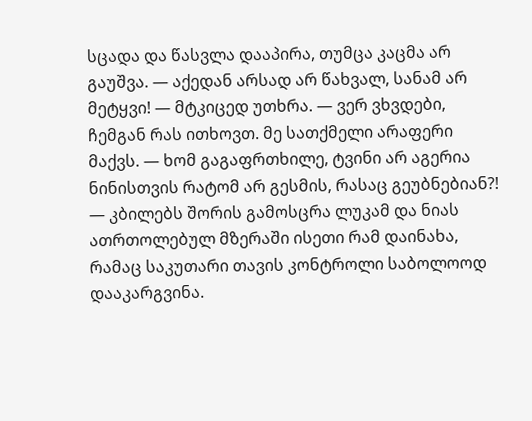სცადა და წასვლა დააპირა, თუმცა კაცმა არ გაუშვა. — აქედან არსად არ წახვალ, სანამ არ მეტყვი! — მტკიცედ უთხრა. — ვერ ვხვდები, ჩემგან რას ითხოვთ. მე სათქმელი არაფერი მაქვს. — ხომ გაგაფრთხილე, ტვინი არ აგერია ნინისთვის რატომ არ გესმის, რასაც გეუბნებიან?! — კბილებს შორის გამოსცრა ლუკამ და ნიას ათრთოლებულ მზერაში ისეთი რამ დაინახა, რამაც საკუთარი თავის კონტროლი საბოლოოდ დააკარგვინა.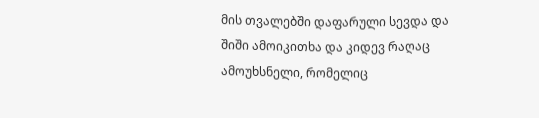მის თვალებში დაფარული სევდა და შიში ამოიკითხა და კიდევ რაღაც ამოუხსნელი, რომელიც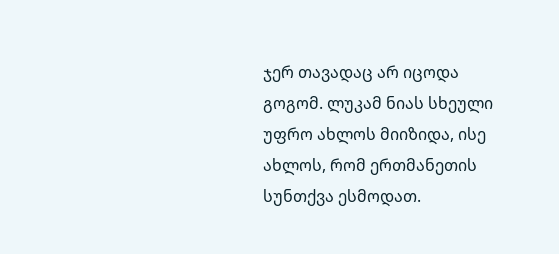ჯერ თავადაც არ იცოდა გოგომ. ლუკამ ნიას სხეული უფრო ახლოს მიიზიდა, ისე ახლოს, რომ ერთმანეთის სუნთქვა ესმოდათ.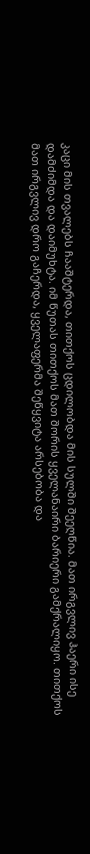კაცი მის თვალებს ჩააშტერდა, თითქოს ცდილობდა მის სულში შეეღწია. მათ ირგვლივ ჰაერი ისე დამძიმდა და დაიმუხტა. იმ წუთას თითქოს მათ შორის ყველანაირი ბარიერი გამქრალიყო. თითქოს მათ ირგვლივ დრო გაჩერდა, ყველაფერმა შეწყვიტა არსებობა და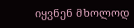იყვნენ მხოლოდ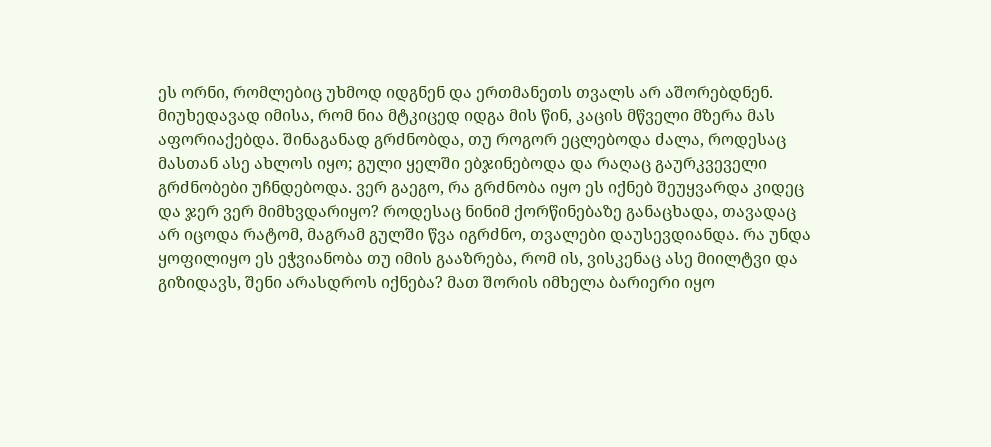ეს ორნი, რომლებიც უხმოდ იდგნენ და ერთმანეთს თვალს არ აშორებდნენ. მიუხედავად იმისა, რომ ნია მტკიცედ იდგა მის წინ, კაცის მწველი მზერა მას აფორიაქებდა. შინაგანად გრძნობდა, თუ როგორ ეცლებოდა ძალა, როდესაც მასთან ასე ახლოს იყო; გული ყელში ებჯინებოდა და რაღაც გაურკვეველი გრძნობები უჩნდებოდა. ვერ გაეგო, რა გრძნობა იყო ეს იქნებ შეუყვარდა კიდეც და ჯერ ვერ მიმხვდარიყო? როდესაც ნინიმ ქორწინებაზე განაცხადა, თავადაც არ იცოდა რატომ, მაგრამ გულში წვა იგრძნო, თვალები დაუსევდიანდა. რა უნდა ყოფილიყო ეს ეჭვიანობა თუ იმის გააზრება, რომ ის, ვისკენაც ასე მიილტვი და გიზიდავს, შენი არასდროს იქნება? მათ შორის იმხელა ბარიერი იყო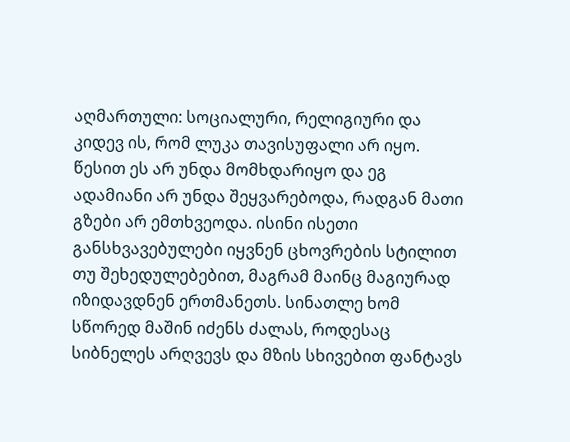აღმართული: სოციალური, რელიგიური და კიდევ ის, რომ ლუკა თავისუფალი არ იყო. წესით ეს არ უნდა მომხდარიყო და ეგ ადამიანი არ უნდა შეყვარებოდა, რადგან მათი გზები არ ემთხვეოდა. ისინი ისეთი განსხვავებულები იყვნენ ცხოვრების სტილით თუ შეხედულებებით, მაგრამ მაინც მაგიურად იზიდავდნენ ერთმანეთს. სინათლე ხომ სწორედ მაშინ იძენს ძალას, როდესაც სიბნელეს არღვევს და მზის სხივებით ფანტავს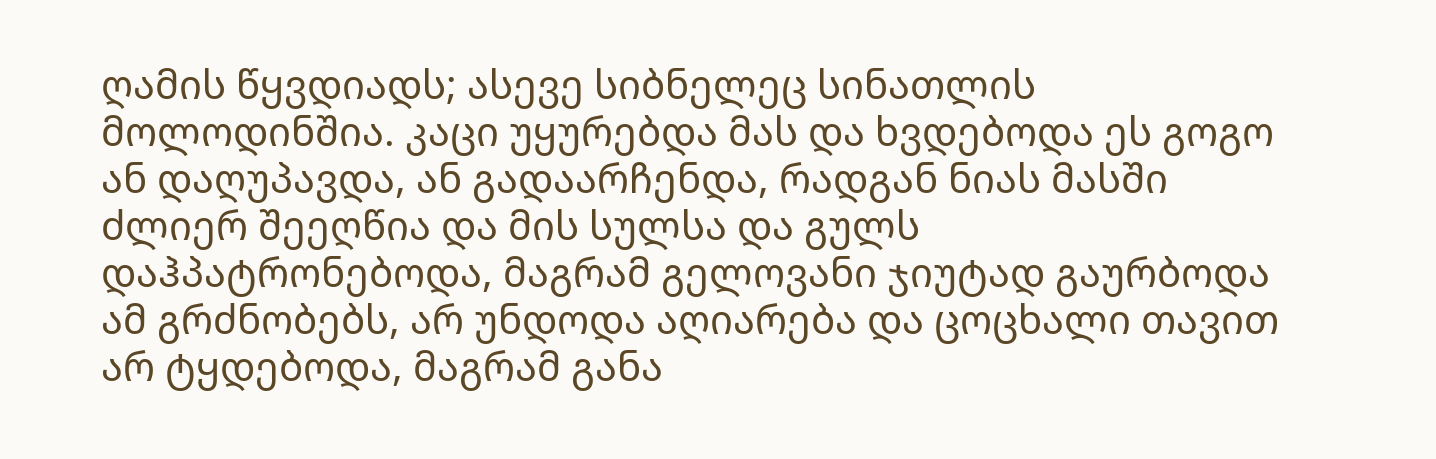ღამის წყვდიადს; ასევე სიბნელეც სინათლის მოლოდინშია. კაცი უყურებდა მას და ხვდებოდა ეს გოგო ან დაღუპავდა, ან გადაარჩენდა, რადგან ნიას მასში ძლიერ შეეღწია და მის სულსა და გულს დაჰპატრონებოდა, მაგრამ გელოვანი ჯიუტად გაურბოდა ამ გრძნობებს, არ უნდოდა აღიარება და ცოცხალი თავით არ ტყდებოდა, მაგრამ განა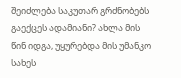შეიძლება საკუთარ გრძნობებს გაექცეს ადამიანი? ახლა მის წინ იდგა, უყურებდა მის უმანკო სახეს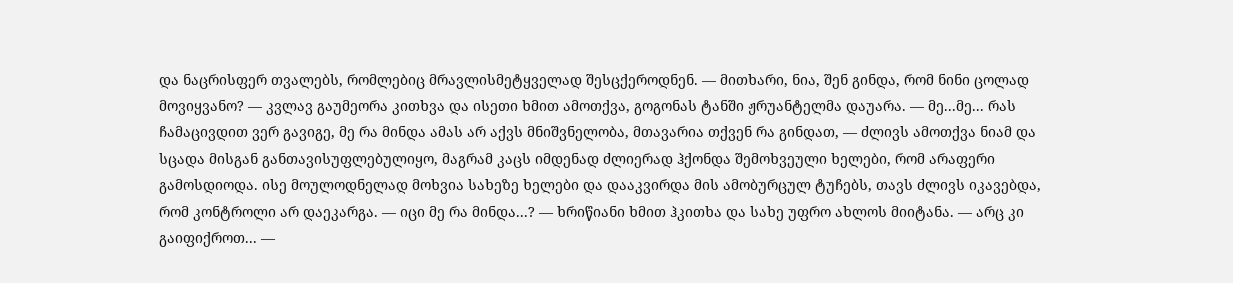და ნაცრისფერ თვალებს, რომლებიც მრავლისმეტყველად შესცქეროდნენ. — მითხარი, ნია, შენ გინდა, რომ ნინი ცოლად მოვიყვანო? — კვლავ გაუმეორა კითხვა და ისეთი ხმით ამოთქვა, გოგონას ტანში ჟრუანტელმა დაუარა. — მე...მე... რას ჩამაცივდით ვერ გავიგე, მე რა მინდა ამას არ აქვს მნიშვნელობა, მთავარია თქვენ რა გინდათ, — ძლივს ამოთქვა ნიამ და სცადა მისგან განთავისუფლებულიყო, მაგრამ კაცს იმდენად ძლიერად ჰქონდა შემოხვეული ხელები, რომ არაფერი გამოსდიოდა. ისე მოულოდნელად მოხვია სახეზე ხელები და დააკვირდა მის ამობურცულ ტუჩებს, თავს ძლივს იკავებდა, რომ კონტროლი არ დაეკარგა. — იცი მე რა მინდა...? — ხრიწიანი ხმით ჰკითხა და სახე უფრო ახლოს მიიტანა. — არც კი გაიფიქროთ... —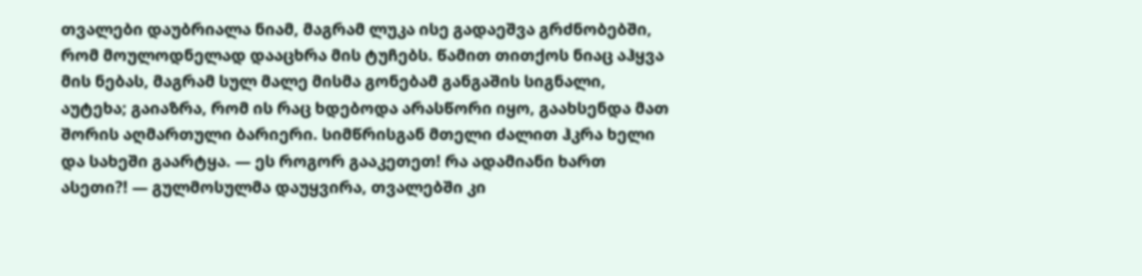თვალები დაუბრიალა ნიამ, მაგრამ ლუკა ისე გადაეშვა გრძნობებში, რომ მოულოდნელად დააცხრა მის ტუჩებს. წამით თითქოს ნიაც აჰყვა მის ნებას, მაგრამ სულ მალე მისმა გონებამ განგაშის სიგნალი, აუტეხა; გაიაზრა, რომ ის რაც ხდებოდა არასწორი იყო, გაახსენდა მათ შორის აღმართული ბარიერი. სიმწრისგან მთელი ძალით ჰკრა ხელი და სახეში გაარტყა. — ეს როგორ გააკეთეთ! რა ადამიანი ხართ ასეთი?! — გულმოსულმა დაუყვირა, თვალებში კი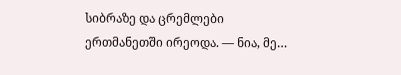სიბრაზე და ცრემლები ერთმანეთში ირეოდა. — ნია, მე…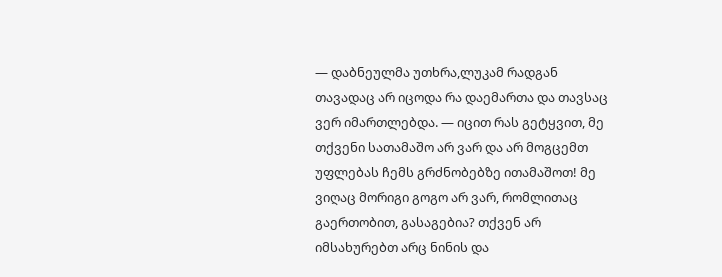— დაბნეულმა უთხრა,ლუკამ რადგან თავადაც არ იცოდა რა დაემართა და თავსაც ვერ იმართლებდა. — იცით რას გეტყვით, მე თქვენი სათამაშო არ ვარ და არ მოგცემთ უფლებას ჩემს გრძნობებზე ითამაშოთ! მე ვიღაც მორიგი გოგო არ ვარ, რომლითაც გაერთობით, გასაგებია? თქვენ არ იმსახურებთ არც ნინის და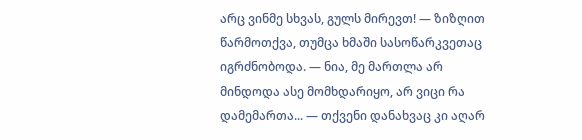არც ვინმე სხვას, გულს მირევთ! — ზიზღით წარმოთქვა, თუმცა ხმაში სასოწარკვეთაც იგრძნობოდა. — ნია, მე მართლა არ მინდოდა ასე მომხდარიყო, არ ვიცი რა დამემართა... — თქვენი დანახვაც კი აღარ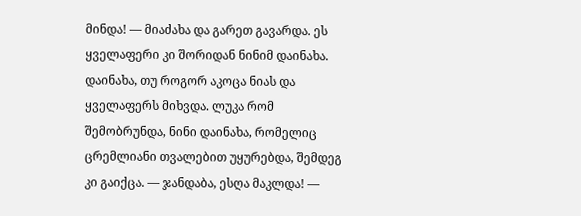მინდა! — მიაძახა და გარეთ გავარდა. ეს ყველაფერი კი შორიდან ნინიმ დაინახა. დაინახა, თუ როგორ აკოცა ნიას და ყველაფერს მიხვდა. ლუკა რომ შემობრუნდა, ნინი დაინახა, რომელიც ცრემლიანი თვალებით უყურებდა, შემდეგ კი გაიქცა. — ჯანდაბა, ესღა მაკლდა! —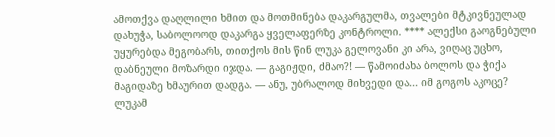ამოთქვა დაღლილი ხმით და მოთმინება დაკარგულმა, თვალები მტკივნეულად დახუჭა, საბოლოოდ დაკარგა ყველაფერზე კონტროლი. **** ალექსი გაოგნებული უყურებდა მეგობარს, თითქოს მის წინ ლუკა გელოვანი კი არა, ვიღაც უცხო, დაბნეული მოზარდი იჯდა. — გაგიჟდი, ძმაო?! — წამოიძახა ბოლოს და ჭიქა მაგიდაზე ხმაურით დადგა. — ანუ, უბრალოდ მიხვედი და... იმ გოგოს აკოცე? ლუკამ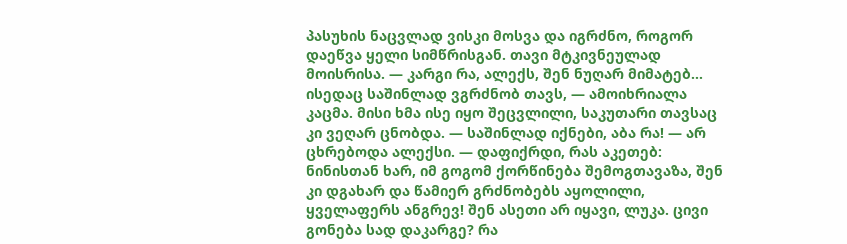პასუხის ნაცვლად ვისკი მოსვა და იგრძნო, როგორ დაეწვა ყელი სიმწრისგან. თავი მტკივნეულად მოისრისა. — კარგი რა, ალექს, შენ ნუღარ მიმატებ... ისედაც საშინლად ვგრძნობ თავს, — ამოიხრიალა კაცმა. მისი ხმა ისე იყო შეცვლილი, საკუთარი თავსაც კი ვეღარ ცნობდა. — საშინლად იქნები, აბა რა! — არ ცხრებოდა ალექსი. — დაფიქრდი, რას აკეთებ: ნინისთან ხარ, იმ გოგომ ქორწინება შემოგთავაზა, შენ კი დგახარ და წამიერ გრძნობებს აყოლილი, ყველაფერს ანგრევ! შენ ასეთი არ იყავი, ლუკა. ცივი გონება სად დაკარგე? რა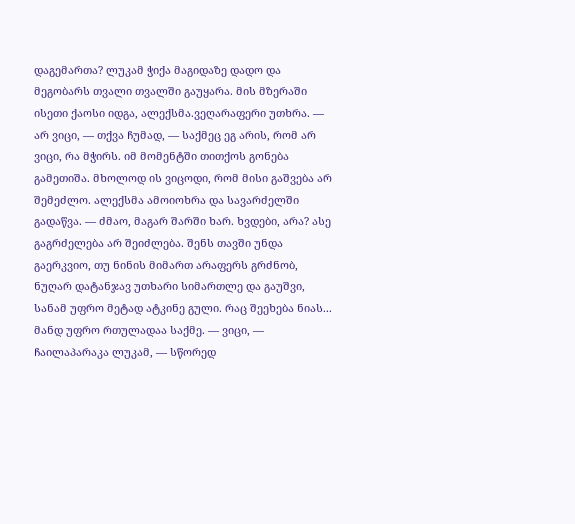დაგემართა? ლუკამ ჭიქა მაგიდაზე დადო და მეგობარს თვალი თვალში გაუყარა. მის მზერაში ისეთი ქაოსი იდგა, ალექსმა.ვეღარაფერი უთხრა. — არ ვიცი, — თქვა ჩუმად, — საქმეც ეგ არის, რომ არ ვიცი, რა მჭირს. იმ მომენტში თითქოს გონება გამეთიშა. მხოლოდ ის ვიცოდი, რომ მისი გაშვება არ შემეძლო. ალექსმა ამოიოხრა და სავარძელში გადაწვა. — ძმაო, მაგარ შარში ხარ. ხვდები, არა? ასე გაგრძელება არ შეიძლება. შენს თავში უნდა გაერკვიო, თუ ნინის მიმართ არაფერს გრძნობ, ნუღარ დატანჯავ უთხარი სიმართლე და გაუშვი, სანამ უფრო მეტად ატკინე გული. რაც შეეხება ნიას... მანდ უფრო რთულადაა საქმე. — ვიცი, — ჩაილაპარაკა ლუკამ, — სწორედ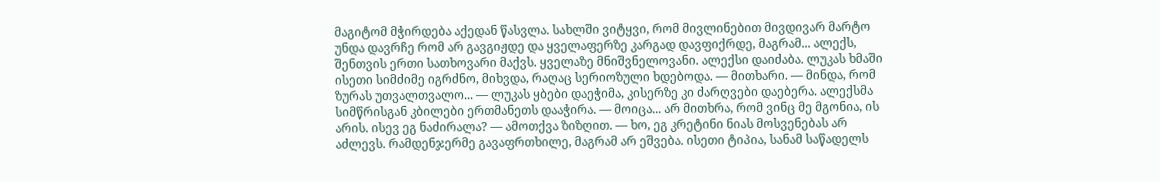მაგიტომ მჭირდება აქედან წასვლა. სახლში ვიტყვი, რომ მივლინებით მივდივარ მარტო უნდა დავრჩე რომ არ გავგიჟდე და ყველაფერზე კარგად დავფიქრდე, მაგრამ... ალექს, შენთვის ერთი სათხოვარი მაქვს. ყველაზე მნიშვნელოვანი. ალექსი დაიძაბა. ლუკას ხმაში ისეთი სიმძიმე იგრძნო, მიხვდა, რაღაც სერიოზული ხდებოდა. — მითხარი. — მინდა, რომ ზურას უთვალთვალო... — ლუკას ყბები დაეჭიმა, კისერზე კი ძარღვები დაებერა. ალექსმა სიმწრისგან კბილები ერთმანეთს დააჭირა. — მოიცა... არ მითხრა, რომ ვინც მე მგონია, ის არის. ისევ ეგ ნაძირალა? — ამოთქვა ზიზღით. — ხო, ეგ კრეტინი ნიას მოსვენებას არ აძლევს. რამდენჯერმე გავაფრთხილე, მაგრამ არ ეშვება. ისეთი ტიპია, სანამ საწადელს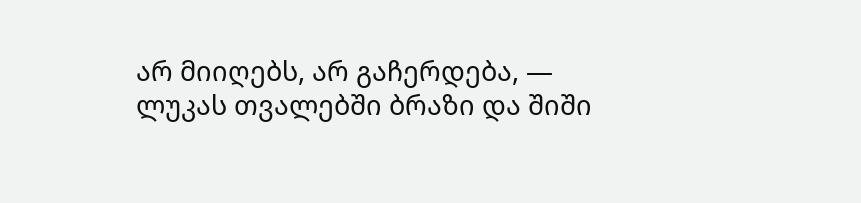არ მიიღებს, არ გაჩერდება, — ლუკას თვალებში ბრაზი და შიში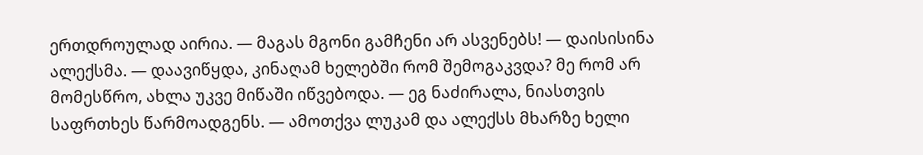ერთდროულად აირია. — მაგას მგონი გამჩენი არ ასვენებს! — დაისისინა ალექსმა. — დაავიწყდა, კინაღამ ხელებში რომ შემოგაკვდა? მე რომ არ მომესწრო, ახლა უკვე მიწაში იწვებოდა. — ეგ ნაძირალა, ნიასთვის საფრთხეს წარმოადგენს. — ამოთქვა ლუკამ და ალექსს მხარზე ხელი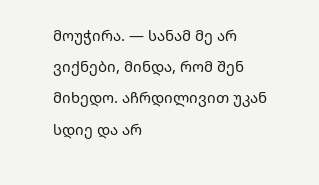მოუჭირა. — სანამ მე არ ვიქნები, მინდა, რომ შენ მიხედო. აჩრდილივით უკან სდიე და არ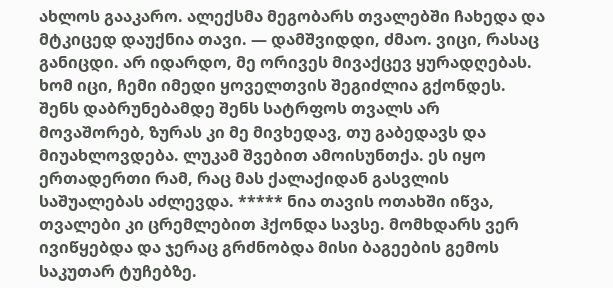ახლოს გააკარო. ალექსმა მეგობარს თვალებში ჩახედა და მტკიცედ დაუქნია თავი. — დამშვიდდი, ძმაო. ვიცი, რასაც განიცდი. არ იდარდო, მე ორივეს მივაქცევ ყურადღებას. ხომ იცი, ჩემი იმედი ყოველთვის შეგიძლია გქონდეს. შენს დაბრუნებამდე შენს სატრფოს თვალს არ მოვაშორებ, ზურას კი მე მივხედავ, თუ გაბედავს და მიუახლოვდება. ლუკამ შვებით ამოისუნთქა. ეს იყო ერთადერთი რამ, რაც მას ქალაქიდან გასვლის საშუალებას აძლევდა. ***** ნია თავის ოთახში იწვა, თვალები კი ცრემლებით ჰქონდა სავსე. მომხდარს ვერ ივიწყებდა და ჯერაც გრძნობდა მისი ბაგეების გემოს საკუთარ ტუჩებზე.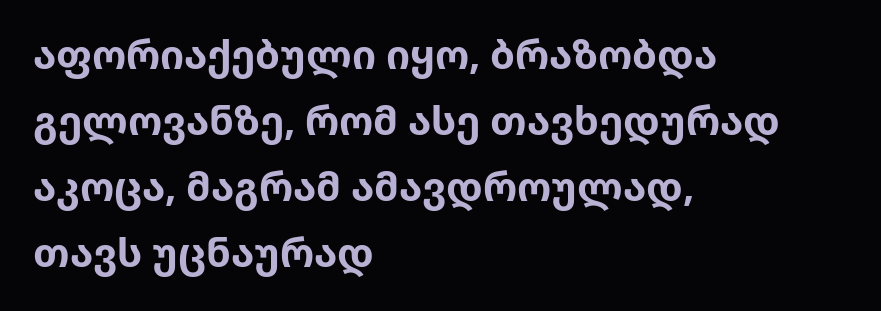აფორიაქებული იყო, ბრაზობდა გელოვანზე, რომ ასე თავხედურად აკოცა, მაგრამ ამავდროულად, თავს უცნაურად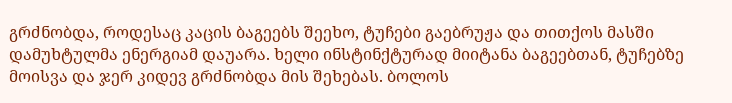გრძნობდა, როდესაც კაცის ბაგეებს შეეხო, ტუჩები გაებრუჟა და თითქოს მასში დამუხტულმა ენერგიამ დაუარა. ხელი ინსტინქტურად მიიტანა ბაგეებთან, ტუჩებზე მოისვა და ჯერ კიდევ გრძნობდა მის შეხებას. ბოლოს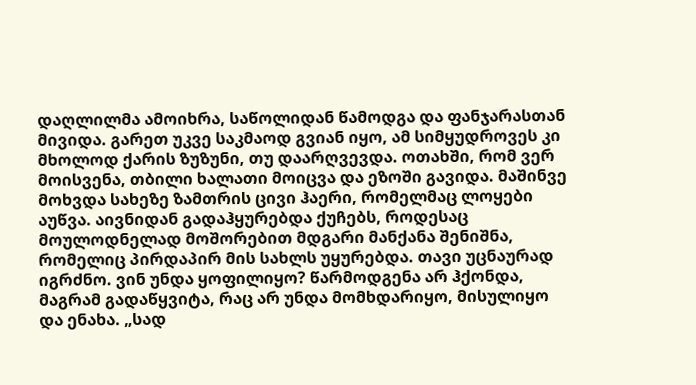დაღლილმა ამოიხრა, საწოლიდან წამოდგა და ფანჯარასთან მივიდა. გარეთ უკვე საკმაოდ გვიან იყო, ამ სიმყუდროვეს კი მხოლოდ ქარის ზუზუნი, თუ დაარღვევდა. ოთახში, რომ ვერ მოისვენა, თბილი ხალათი მოიცვა და ეზოში გავიდა. მაშინვე მოხვდა სახეზე ზამთრის ცივი ჰაერი, რომელმაც ლოყები აუწვა. აივნიდან გადაჰყურებდა ქუჩებს, როდესაც მოულოდნელად მოშორებით მდგარი მანქანა შენიშნა, რომელიც პირდაპირ მის სახლს უყურებდა. თავი უცნაურად იგრძნო. ვინ უნდა ყოფილიყო? წარმოდგენა არ ჰქონდა, მაგრამ გადაწყვიტა, რაც არ უნდა მომხდარიყო, მისულიყო და ენახა. „სად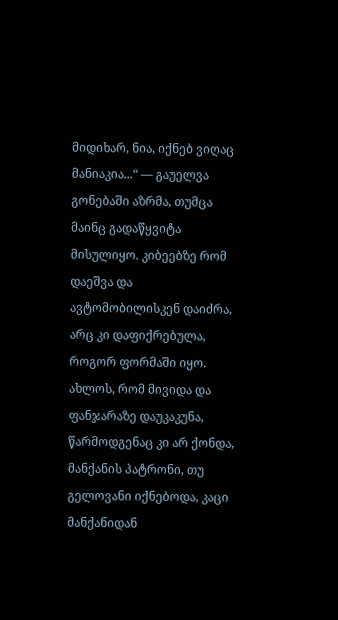მიდიხარ, ნია, იქნებ ვიღაც მანიაკია...“ — გაუელვა გონებაში აზრმა, თუმცა მაინც გადაწყვიტა მისულიყო. კიბეებზე რომ დაეშვა და ავტომობილისკენ დაიძრა, არც კი დაფიქრებულა, როგორ ფორმაში იყო. ახლოს, რომ მივიდა და ფანჯარაზე დაუკაკუნა, წარმოდგენაც კი არ ქონდა, მანქანის პატრონი, თუ გელოვანი იქნებოდა, კაცი მანქანიდან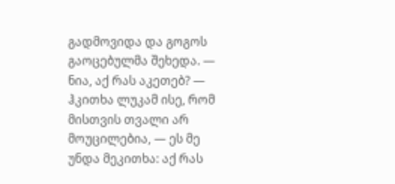გადმოვიდა და გოგოს გაოცებულმა შეხედა. — ნია, აქ რას აკეთებ? — ჰკითხა ლუკამ ისე, რომ მისთვის თვალი არ მოუცილებია, — ეს მე უნდა მეკითხა: აქ რას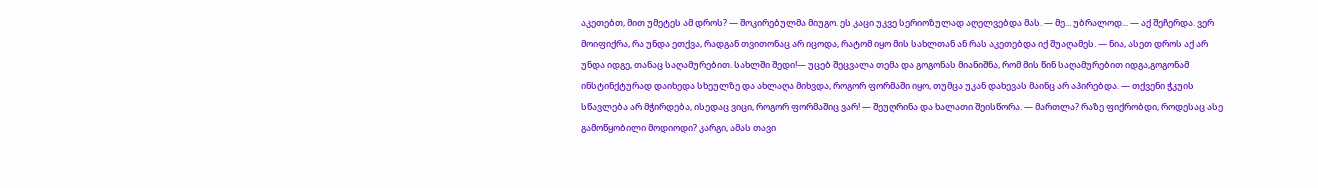აკეთებთ, მით უმეტეს ამ დროს? — შოკირებულმა მიუგო. ეს კაცი უკვე სერიოზულად აღელვებდა მას. — მე... უბრალოდ... — აქ შეჩერდა. ვერ მოიფიქრა, რა უნდა ეთქვა, რადგან თვითონაც არ იცოდა, რატომ იყო მის სახლთან ან რას აკეთებდა იქ შუაღამეს. — ნია, ასეთ დროს აქ არ უნდა იდგე, თანაც საღამურებით. სახლში შედი!— უცებ შეცვალა თემა და გოგონას მიანიშნა, რომ მის წინ საღამურებით იდგა,გოგონამ ინსტინქტურად დაიხედა სხეულზე და ახლაღა მიხვდა, როგორ ფორმაში იყო, თუმცა უკან დახევას მაინც არ აპირებდა. — თქვენი ჭკუის სწავლება არ მჭირდება, ისედაც ვიცი, როგორ ფორმაშიც ვარ! — შეუღრინა და ხალათი შეისწორა. — მართლა? რაზე ფიქრობდი, როდესაც ასე გამოწყობილი მოდიოდი? კარგი, ამას თავი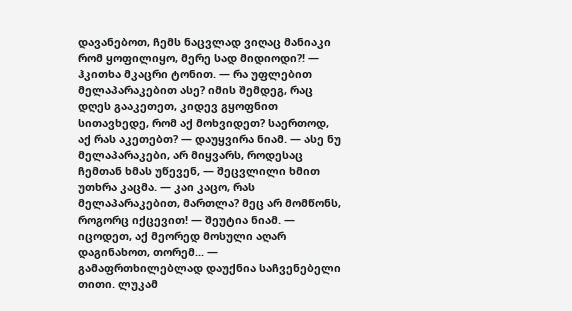დავანებოთ, ჩემს ნაცვლად ვიღაც მანიაკი რომ ყოფილიყო, მერე სად მიდიოდი?! — ჰკითხა მკაცრი ტონით. — რა უფლებით მელაპარაკებით ასე? იმის შემდეგ, რაც დღეს გააკეთეთ, კიდევ გყოფნით სითავხედე, რომ აქ მოხვიდეთ? საერთოდ, აქ რას აკეთებთ? — დაუყვირა ნიამ. — ასე ნუ მელაპარაკები, არ მიყვარს, როდესაც ჩემთან ხმას უწევენ, — შეცვლილი ხმით უთხრა კაცმა. — კაი კაცო, რას მელაპარაკებით, მართლა? მეც არ მომწონს, როგორც იქცევით! — შეუტია ნიამ. — იცოდეთ, აქ მეორედ მოსული აღარ დაგინახოთ, თორემ... — გამაფრთხილებლად დაუქნია საჩვენებელი თითი. ლუკამ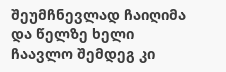შეუმჩნევლად ჩაიღიმა და წელზე ხელი ჩაავლო შემდეგ კი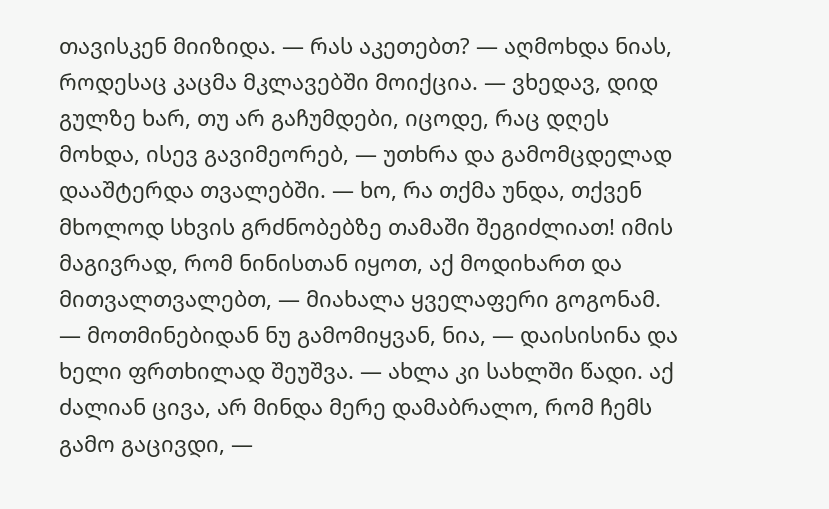თავისკენ მიიზიდა. — რას აკეთებთ? — აღმოხდა ნიას, როდესაც კაცმა მკლავებში მოიქცია. — ვხედავ, დიდ გულზე ხარ, თუ არ გაჩუმდები, იცოდე, რაც დღეს მოხდა, ისევ გავიმეორებ, — უთხრა და გამომცდელად დააშტერდა თვალებში. — ხო, რა თქმა უნდა, თქვენ მხოლოდ სხვის გრძნობებზე თამაში შეგიძლიათ! იმის მაგივრად, რომ ნინისთან იყოთ, აქ მოდიხართ და მითვალთვალებთ, — მიახალა ყველაფერი გოგონამ. — მოთმინებიდან ნუ გამომიყვან, ნია, — დაისისინა და ხელი ფრთხილად შეუშვა. — ახლა კი სახლში წადი. აქ ძალიან ცივა, არ მინდა მერე დამაბრალო, რომ ჩემს გამო გაცივდი, —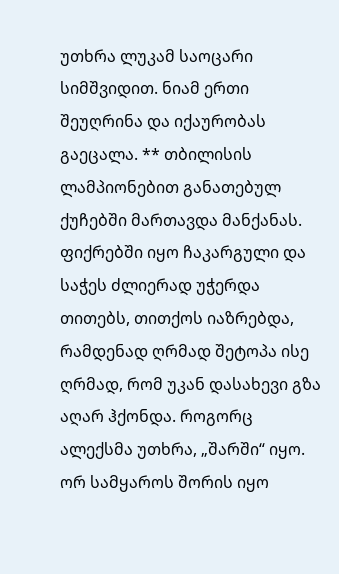უთხრა ლუკამ საოცარი სიმშვიდით. ნიამ ერთი შეუღრინა და იქაურობას გაეცალა. ** თბილისის ლამპიონებით განათებულ ქუჩებში მართავდა მანქანას. ფიქრებში იყო ჩაკარგული და საჭეს ძლიერად უჭერდა თითებს, თითქოს იაზრებდა, რამდენად ღრმად შეტოპა ისე ღრმად, რომ უკან დასახევი გზა აღარ ჰქონდა. როგორც ალექსმა უთხრა, „შარში“ იყო. ორ სამყაროს შორის იყო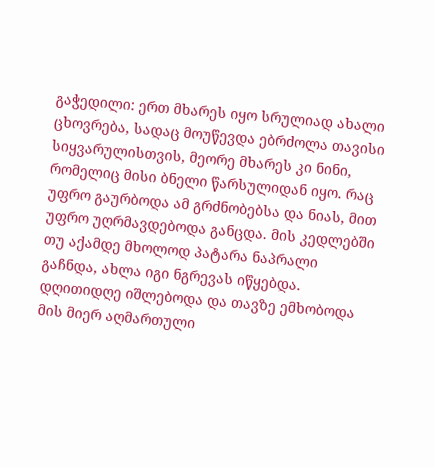გაჭედილი: ერთ მხარეს იყო სრულიად ახალი ცხოვრება, სადაც მოუწევდა ებრძოლა თავისი სიყვარულისთვის, მეორე მხარეს კი ნინი, რომელიც მისი ბნელი წარსულიდან იყო. რაც უფრო გაურბოდა ამ გრძნობებსა და ნიას, მით უფრო უღრმავდებოდა განცდა. მის კედლებში თუ აქამდე მხოლოდ პატარა ნაპრალი გაჩნდა, ახლა იგი ნგრევას იწყებდა. დღითიდღე იშლებოდა და თავზე ემხობოდა მის მიერ აღმართული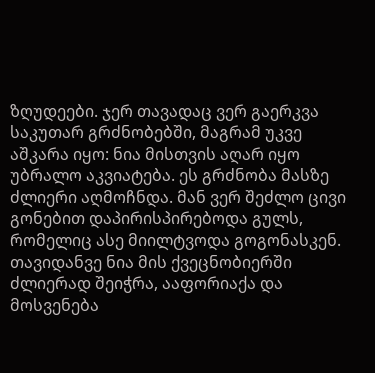ზღუდეები. ჯერ თავადაც ვერ გაერკვა საკუთარ გრძნობებში, მაგრამ უკვე აშკარა იყო: ნია მისთვის აღარ იყო უბრალო აკვიატება. ეს გრძნობა მასზე ძლიერი აღმოჩნდა. მან ვერ შეძლო ცივი გონებით დაპირისპირებოდა გულს, რომელიც ასე მიილტვოდა გოგონასკენ. თავიდანვე ნია მის ქვეცნობიერში ძლიერად შეიჭრა, ააფორიაქა და მოსვენება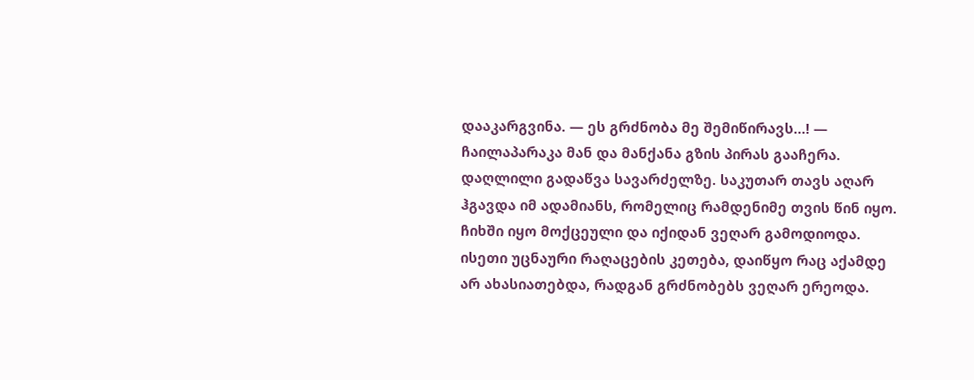დააკარგვინა. — ეს გრძნობა მე შემიწირავს...! — ჩაილაპარაკა მან და მანქანა გზის პირას გააჩერა. დაღლილი გადაწვა სავარძელზე. საკუთარ თავს აღარ ჰგავდა იმ ადამიანს, რომელიც რამდენიმე თვის წინ იყო. ჩიხში იყო მოქცეული და იქიდან ვეღარ გამოდიოდა. ისეთი უცნაური რაღაცების კეთება, დაიწყო რაც აქამდე არ ახასიათებდა, რადგან გრძნობებს ვეღარ ერეოდა.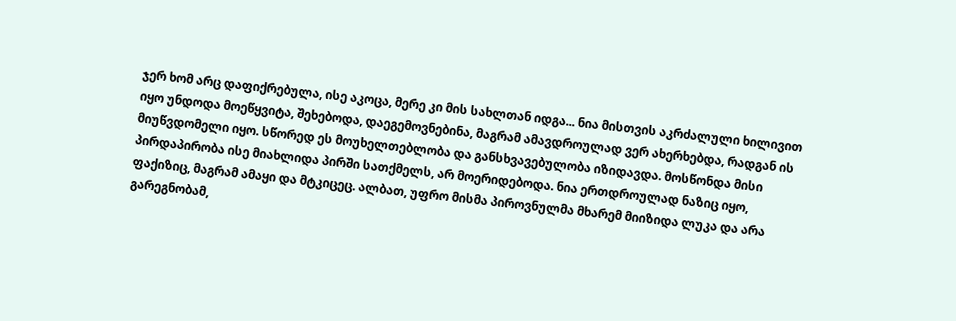ჯერ ხომ არც დაფიქრებულა, ისე აკოცა, მერე კი მის სახლთან იდგა... ნია მისთვის აკრძალული ხილივით იყო უნდოდა მოეწყვიტა, შეხებოდა, დაეგემოვნებინა, მაგრამ ამავდროულად ვერ ახერხებდა, რადგან ის მიუწვდომელი იყო. სწორედ ეს მოუხელთებლობა და განსხვავებულობა იზიდავდა. მოსწონდა მისი პირდაპირობა ისე მიახლიდა პირში სათქმელს, არ მოერიდებოდა. ნია ერთდროულად ნაზიც იყო, ფაქიზიც, მაგრამ ამაყი და მტკიცეც. ალბათ, უფრო მისმა პიროვნულმა მხარემ მიიზიდა ლუკა და არა გარეგნობამ,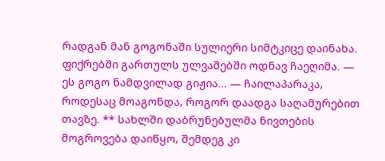რადგან მან გოგონაში სულიერი სიმტკიცე დაინახა. ფიქრებში გართულს ულვაშებში ოდნავ ჩაეღიმა. — ეს გოგო ნამდვილად გიჟია... — ჩაილაპარაკა, როდესაც მოაგონდა, როგორ დაადგა საღამურებით თავზე. ** სახლში დაბრუნებულმა ნივთების მოგროვება დაიწყო, შემდეგ კი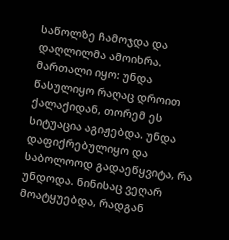საწოლზე ჩამოჯდა და დაღლილმა ამოიხრა. მართალი იყო: უნდა წასულიყო რაღაც დროით ქალაქიდან, თორემ ეს სიტუაცია აგიჟებდა. უნდა დაფიქრებულიყო და საბოლოოდ გადაეწყვიტა, რა უნდოდა. ნინისაც ვეღარ მოატყუებდა, რადგან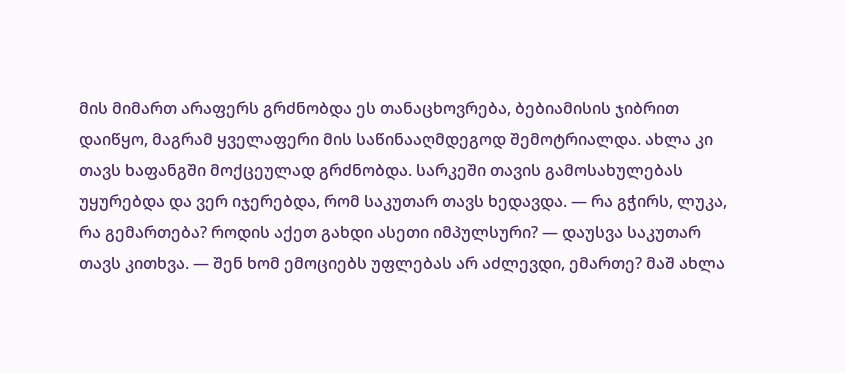მის მიმართ არაფერს გრძნობდა ეს თანაცხოვრება, ბებიამისის ჯიბრით დაიწყო, მაგრამ ყველაფერი მის საწინააღმდეგოდ შემოტრიალდა. ახლა კი თავს ხაფანგში მოქცეულად გრძნობდა. სარკეში თავის გამოსახულებას უყურებდა და ვერ იჯერებდა, რომ საკუთარ თავს ხედავდა. — რა გჭირს, ლუკა, რა გემართება? როდის აქეთ გახდი ასეთი იმპულსური? — დაუსვა საკუთარ თავს კითხვა. — შენ ხომ ემოციებს უფლებას არ აძლევდი, ემართე? მაშ ახლა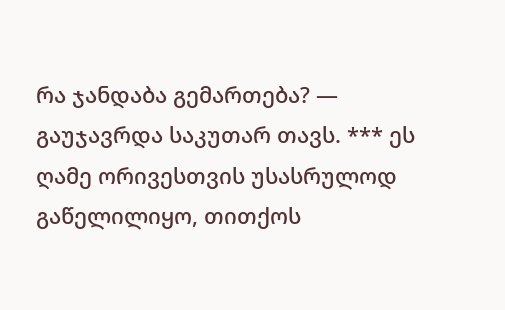რა ჯანდაბა გემართება? — გაუჯავრდა საკუთარ თავს. *** ეს ღამე ორივესთვის უსასრულოდ გაწელილიყო, თითქოს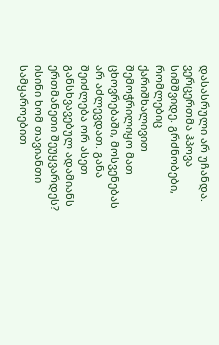დასასრული არ უჩანდა. ვერცერთმა ჰპოვა სიმშვიდე. გრძნობები, რომლებიც ქარიშხალივით შემოჭრილიყო მათ ცხოვრებაში, მოსვენებას არ აძლევდათ. განა შეიძლება ორ ასეთ განსხვავებულ ადამიანს ერთმანეთი შეუყვარდეს? ისინი ხომ თავიანთი სამყაროებით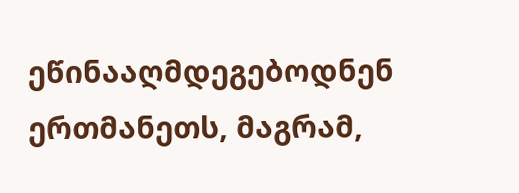ეწინააღმდეგებოდნენ ერთმანეთს, მაგრამ,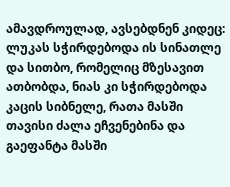ამავდროულად, ავსებდნენ კიდეც: ლუკას სჭირდებოდა ის სინათლე და სითბო, რომელიც მზესავით ათბობდა, ნიას კი სჭირდებოდა კაცის სიბნელე, რათა მასში თავისი ძალა ეჩვენებინა და გაეფანტა მასში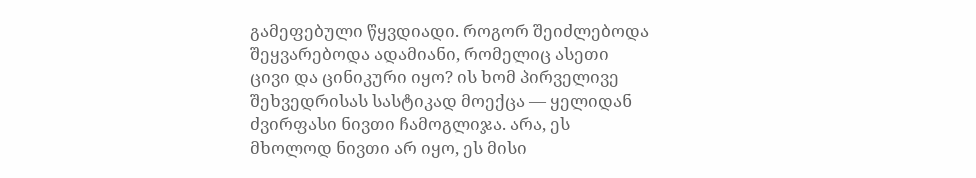გამეფებული წყვდიადი. როგორ შეიძლებოდა შეყვარებოდა ადამიანი, რომელიც ასეთი ცივი და ცინიკური იყო? ის ხომ პირველივე შეხვედრისას სასტიკად მოექცა — ყელიდან ძვირფასი ნივთი ჩამოგლიჯა. არა, ეს მხოლოდ ნივთი არ იყო, ეს მისი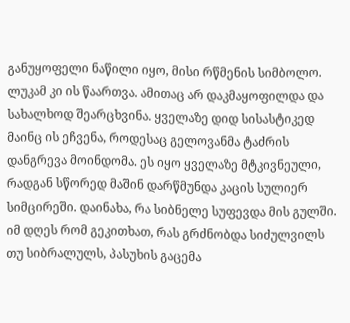განუყოფელი ნაწილი იყო, მისი რწმენის სიმბოლო. ლუკამ კი ის წაართვა. ამითაც არ დაკმაყოფილდა და სახალხოდ შეარცხვინა. ყველაზე დიდ სისასტიკედ მაინც ის ეჩვენა, როდესაც გელოვანმა ტაძრის დანგრევა მოინდომა. ეს იყო ყველაზე მტკივნეული, რადგან სწორედ მაშინ დარწმუნდა კაცის სულიერ სიმცირეში. დაინახა, რა სიბნელე სუფევდა მის გულში. იმ დღეს რომ გეკითხათ, რას გრძნობდა სიძულვილს თუ სიბრალულს, პასუხის გაცემა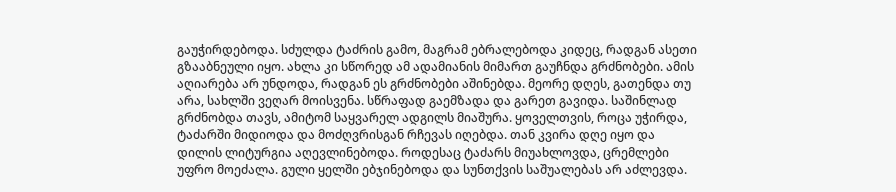გაუჭირდებოდა. სძულდა ტაძრის გამო, მაგრამ ებრალებოდა კიდეც, რადგან ასეთი გზააბნეული იყო. ახლა კი სწორედ ამ ადამიანის მიმართ გაუჩნდა გრძნობები. ამის აღიარება არ უნდოდა, რადგან ეს გრძნობები აშინებდა. მეორე დღეს, გათენდა თუ არა, სახლში ვეღარ მოისვენა. სწრაფად გაემზადა და გარეთ გავიდა. საშინლად გრძნობდა თავს, ამიტომ საყვარელ ადგილს მიაშურა. ყოველთვის, როცა უჭირდა, ტაძარში მიდიოდა და მოძღვრისგან რჩევას იღებდა. თან კვირა დღე იყო და დილის ლიტურგია აღევლინებოდა. როდესაც ტაძარს მიუახლოვდა, ცრემლები უფრო მოეძალა. გული ყელში ებჯინებოდა და სუნთქვის საშუალებას არ აძლევდა.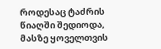როდესაც ტაძრის წიაღში შედიოდა, მასზე ყოველთვის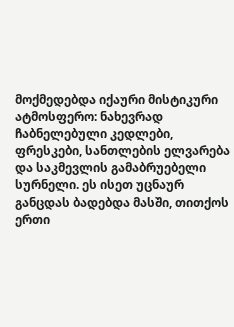მოქმედებდა იქაური მისტიკური ატმოსფერო: ნახევრად ჩაბნელებული კედლები, ფრესკები, სანთლების ელვარება და საკმევლის გამაბრუებელი სურნელი. ეს ისეთ უცნაურ განცდას ბადებდა მასში, თითქოს ერთი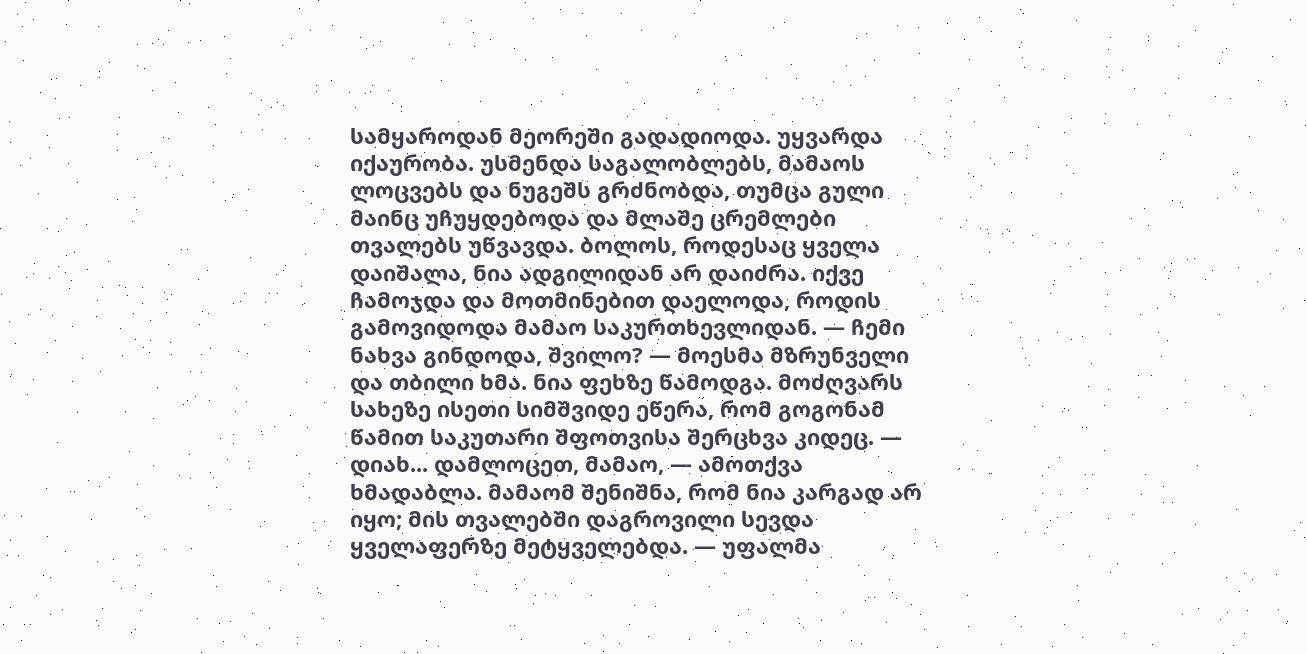სამყაროდან მეორეში გადადიოდა. უყვარდა იქაურობა. უსმენდა საგალობლებს, მამაოს ლოცვებს და ნუგეშს გრძნობდა, თუმცა გული მაინც უჩუყდებოდა და მლაშე ცრემლები თვალებს უწვავდა. ბოლოს, როდესაც ყველა დაიშალა, ნია ადგილიდან არ დაიძრა. იქვე ჩამოჯდა და მოთმინებით დაელოდა, როდის გამოვიდოდა მამაო საკურთხევლიდან. — ჩემი ნახვა გინდოდა, შვილო? — მოესმა მზრუნველი და თბილი ხმა. ნია ფეხზე წამოდგა. მოძღვარს სახეზე ისეთი სიმშვიდე ეწერა, რომ გოგონამ წამით საკუთარი შფოთვისა შერცხვა კიდეც. — დიახ... დამლოცეთ, მამაო, — ამოთქვა ხმადაბლა. მამაომ შენიშნა, რომ ნია კარგად არ იყო; მის თვალებში დაგროვილი სევდა ყველაფერზე მეტყველებდა. — უფალმა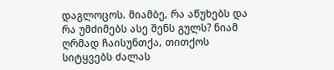დაგლოცოს. მიამბე, რა აწუხებს და რა უმძიმებს ასე შენს გულს? ნიამ ღრმად ჩაისუნთქა, თითქოს სიტყვებს ძალას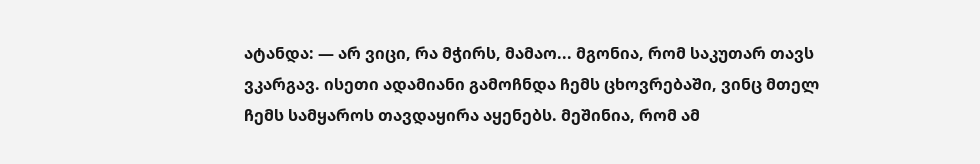ატანდა: — არ ვიცი, რა მჭირს, მამაო... მგონია, რომ საკუთარ თავს ვკარგავ. ისეთი ადამიანი გამოჩნდა ჩემს ცხოვრებაში, ვინც მთელ ჩემს სამყაროს თავდაყირა აყენებს. მეშინია, რომ ამ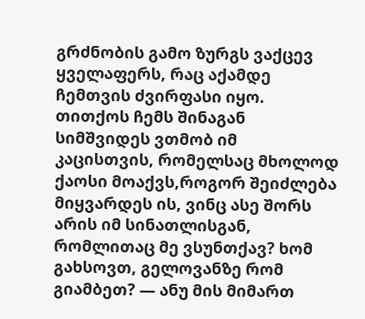გრძნობის გამო ზურგს ვაქცევ ყველაფერს, რაც აქამდე ჩემთვის ძვირფასი იყო. თითქოს ჩემს შინაგან სიმშვიდეს ვთმობ იმ კაცისთვის, რომელსაც მხოლოდ ქაოსი მოაქვს,როგორ შეიძლება მიყვარდეს ის, ვინც ასე შორს არის იმ სინათლისგან, რომლითაც მე ვსუნთქავ? ხომ გახსოვთ, გელოვანზე რომ გიამბეთ? — ანუ მის მიმართ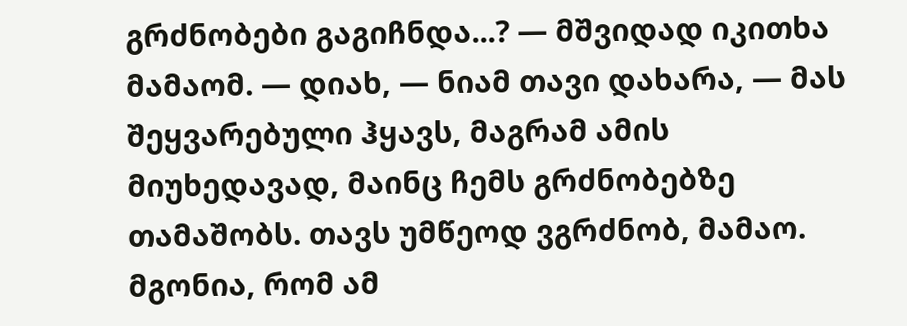გრძნობები გაგიჩნდა...? — მშვიდად იკითხა მამაომ. — დიახ, — ნიამ თავი დახარა, — მას შეყვარებული ჰყავს, მაგრამ ამის მიუხედავად, მაინც ჩემს გრძნობებზე თამაშობს. თავს უმწეოდ ვგრძნობ, მამაო. მგონია, რომ ამ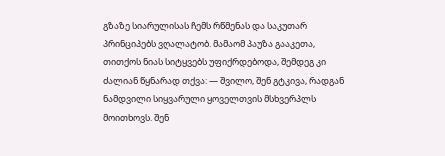გზაზე სიარულისას ჩემს რწმენას და საკუთარ პრინციპებს ვღალატობ. მამაომ პაუზა გააკეთა, თითქოს ნიას სიტყვებს უფიქრდებოდა, შემდეგ კი ძალიან წყნარად თქვა: — შვილო, შენ გტკივა, რადგან ნამდვილი სიყვარული ყოველთვის მსხვერპლს მოითხოვს. შენ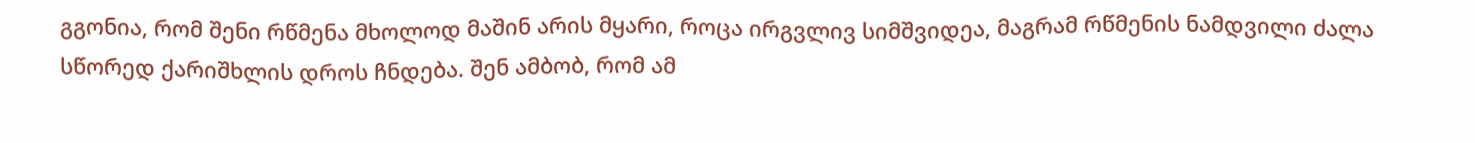გგონია, რომ შენი რწმენა მხოლოდ მაშინ არის მყარი, როცა ირგვლივ სიმშვიდეა, მაგრამ რწმენის ნამდვილი ძალა სწორედ ქარიშხლის დროს ჩნდება. შენ ამბობ, რომ ამ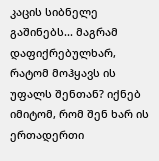კაცის სიბნელე გაშინებს... მაგრამ დაფიქრებულხარ, რატომ მოჰყავს ის უფალს შენთან? იქნებ იმიტომ, რომ შენ ხარ ის ერთადერთი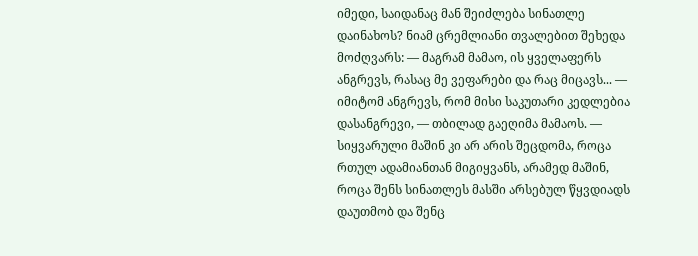იმედი, საიდანაც მან შეიძლება სინათლე დაინახოს? ნიამ ცრემლიანი თვალებით შეხედა მოძღვარს: — მაგრამ მამაო, ის ყველაფერს ანგრევს, რასაც მე ვეფარები და რაც მიცავს... — იმიტომ ანგრევს, რომ მისი საკუთარი კედლებია დასანგრევი, — თბილად გაეღიმა მამაოს. — სიყვარული მაშინ კი არ არის შეცდომა, როცა რთულ ადამიანთან მიგიყვანს, არამედ მაშინ, როცა შენს სინათლეს მასში არსებულ წყვდიადს დაუთმობ და შენც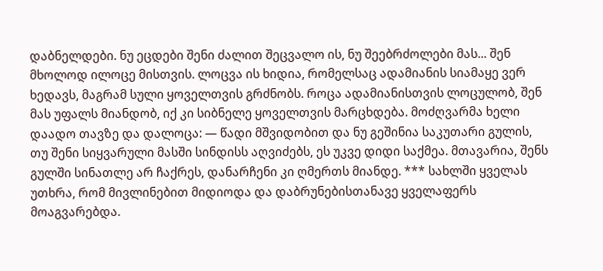დაბნელდები. ნუ ეცდები შენი ძალით შეცვალო ის, ნუ შეებრძოლები მას... შენ მხოლოდ ილოცე მისთვის. ლოცვა ის ხიდია, რომელსაც ადამიანის სიამაყე ვერ ხედავს, მაგრამ სული ყოველთვის გრძნობს. როცა ადამიანისთვის ლოცულობ, შენ მას უფალს მიანდობ, იქ კი სიბნელე ყოველთვის მარცხდება. მოძღვარმა ხელი დაადო თავზე და დალოცა: — წადი მშვიდობით და ნუ გეშინია საკუთარი გულის, თუ შენი სიყვარული მასში სინდისს აღვიძებს, ეს უკვე დიდი საქმეა. მთავარია, შენს გულში სინათლე არ ჩაქრეს, დანარჩენი კი ღმერთს მიანდე. *** სახლში ყველას უთხრა, რომ მივლინებით მიდიოდა და დაბრუნებისთანავე ყველაფერს მოაგვარებდა.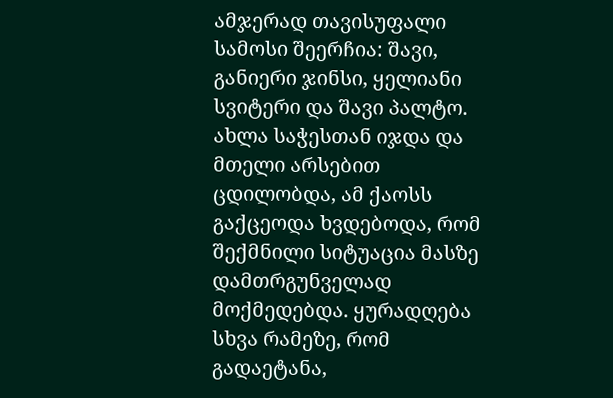ამჯერად თავისუფალი სამოსი შეერჩია: შავი, განიერი ჯინსი, ყელიანი სვიტერი და შავი პალტო. ახლა საჭესთან იჯდა და მთელი არსებით ცდილობდა, ამ ქაოსს გაქცეოდა ხვდებოდა, რომ შექმნილი სიტუაცია მასზე დამთრგუნველად მოქმედებდა. ყურადღება სხვა რამეზე, რომ გადაეტანა,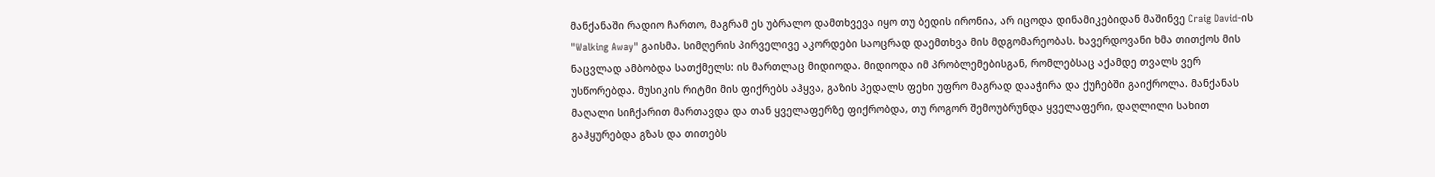მანქანაში რადიო ჩართო, მაგრამ ეს უბრალო დამთხვევა იყო თუ ბედის ირონია, არ იცოდა დინამიკებიდან მაშინვე Craig David-ის "Walking Away" გაისმა. სიმღერის პირველივე აკორდები საოცრად დაემთხვა მის მდგომარეობას. ხავერდოვანი ხმა თითქოს მის ნაცვლად ამბობდა სათქმელს: ის მართლაც მიდიოდა. მიდიოდა იმ პრობლემებისგან, რომლებსაც აქამდე თვალს ვერ უსწორებდა. მუსიკის რიტმი მის ფიქრებს აჰყვა, გაზის პედალს ფეხი უფრო მაგრად დააჭირა და ქუჩებში გაიქროლა. მანქანას მაღალი სიჩქარით მართავდა და თან ყველაფერზე ფიქრობდა, თუ როგორ შემოუბრუნდა ყველაფერი, დაღლილი სახით გაჰყურებდა გზას და თითებს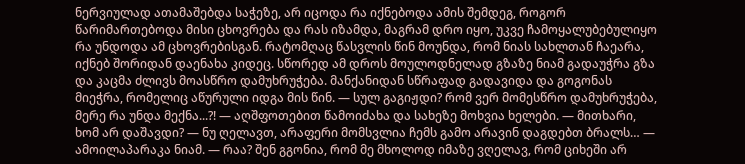ნერვიულად ათამაშებდა საჭეზე, არ იცოდა რა იქნებოდა ამის შემდეგ, როგორ წარიმართებოდა მისი ცხოვრება და რას იზამდა, მაგრამ დრო იყო, უკვე ჩამოყალუბებულიყო რა უნდოდა ამ ცხოვრებისგან. რატომღაც წასვლის წინ მოუნდა, რომ ნიას სახლთან ჩაეარა, იქნებ შორიდან დაენახა კიდეც. სწორედ ამ დროს მოულოდნელად გზაზე ნიამ გადაუჭრა გზა და კაცმა ძლივს მოასწრო დამუხრუჭება. მანქანიდან სწრაფად გადავიდა და გოგონას მიეჭრა, რომელიც აწურული იდგა მის წინ. — სულ გაგიჟდი? რომ ვერ მომესწრო დამუხრუჭება, მერე რა უნდა მექნა...?! — აღშფოთებით წამოიძახა და სახეზე მოხვია ხელები. — მითხარი, ხომ არ დაშავდი? — ნუ ღელავთ, არაფერი მომსვლია ჩემს გამო არავინ დაგდებთ ბრალს… — ამოილაპარაკა ნიამ. — რაა? შენ გგონია, რომ მე მხოლოდ იმაზე ვღელავ, რომ ციხეში არ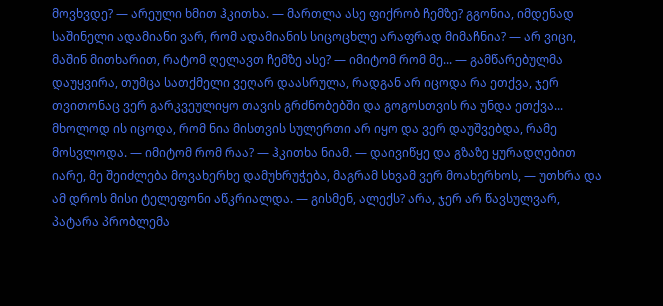მოვხვდე? — არეული ხმით ჰკითხა. — მართლა ასე ფიქრობ ჩემზე? გგონია, იმდენად საშინელი ადამიანი ვარ, რომ ადამიანის სიცოცხლე არაფრად მიმაჩნია? — არ ვიცი, მაშინ მითხარით, რატომ ღელავთ ჩემზე ასე? — იმიტომ რომ მე... — გამწარებულმა დაუყვირა, თუმცა სათქმელი ვეღარ დაასრულა, რადგან არ იცოდა რა ეთქვა, ჯერ თვითონაც ვერ გარკვეულიყო თავის გრძნობებში და გოგოსთვის რა უნდა ეთქვა... მხოლოდ ის იცოდა, რომ ნია მისთვის სულერთი არ იყო და ვერ დაუშვებდა, რამე მოსვლოდა. — იმიტომ რომ რაა? — ჰკითხა ნიამ. — დაივიწყე და გზაზე ყურადღებით იარე, მე შეიძლება მოვახერხე დამუხრუჭება, მაგრამ სხვამ ვერ მოახერხოს, — უთხრა და ამ დროს მისი ტელეფონი აწკრიალდა. — გისმენ, ალექს? არა, ჯერ არ წავსულვარ, პატარა პრობლემა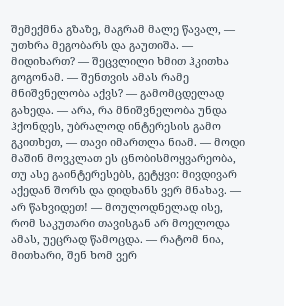შემექმნა გზაზე, მაგრამ მალე წავალ, — უთხრა მეგობარს და გაუთიშა. — მიდიხართ? — შეცვლილი ხმით ჰკითხა გოგონამ. — შენთვის ამას რამე მნიშვნელობა აქვს? — გამომცდელად გახედა. — არა, რა მნიშვნელობა უნდა ჰქონდეს, უბრალოდ ინტერესის გამო გკითხეთ, — თავი იმართლა ნიამ. — მოდი მაშინ მოვკლათ ეს ცნობისმოყვარეობა, თუ ასე გაინტერესებს, გეტყვი: მივდივარ აქედან შორს და დიდხანს ვერ მნახავ. — არ წახვიდეთ! — მოულოდნელად ისე, რომ საკუთარი თავისგან არ მოელოდა ამას, უეცრად წამოცდა. — რატომ ნია, მითხარი, შენ ხომ ვერ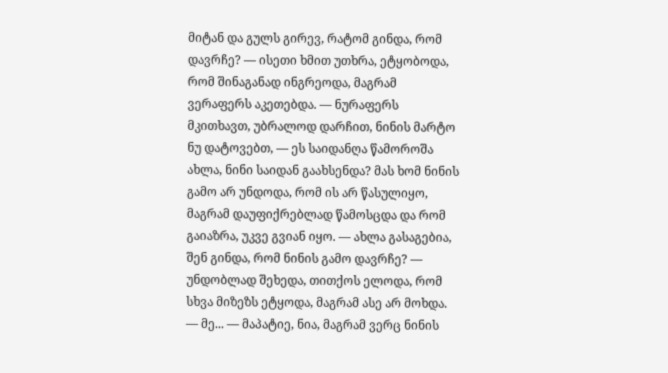მიტან და გულს გირევ, რატომ გინდა, რომ დავრჩე? — ისეთი ხმით უთხრა, ეტყობოდა, რომ შინაგანად ინგრეოდა, მაგრამ ვერაფერს აკეთებდა. — ნურაფერს მკითხავთ, უბრალოდ დარჩით, ნინის მარტო ნუ დატოვებთ, — ეს საიდანღა წამოროშა ახლა, ნინი საიდან გაახსენდა? მას ხომ ნინის გამო არ უნდოდა, რომ ის არ წასულიყო, მაგრამ დაუფიქრებლად წამოსცდა და რომ გაიაზრა, უკვე გვიან იყო. — ახლა გასაგებია, შენ გინდა, რომ ნინის გამო დავრჩე? — უნდობლად შეხედა, თითქოს ელოდა, რომ სხვა მიზეზს ეტყოდა, მაგრამ ასე არ მოხდა. — მე... — მაპატიე, ნია, მაგრამ ვერც ნინის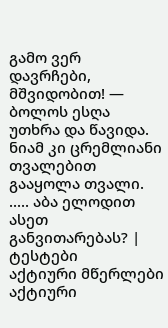გამო ვერ დავრჩები, მშვიდობით! — ბოლოს ესღა უთხრა და წავიდა. ნიამ კი ცრემლიანი თვალებით გააყოლა თვალი. ..... აბა ელოდით ასეთ განვითარებას? |
ტესტები
აქტიური მწერლები
აქტიური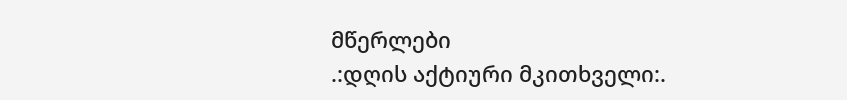მწერლები
.:დღის აქტიური მკითხველი:.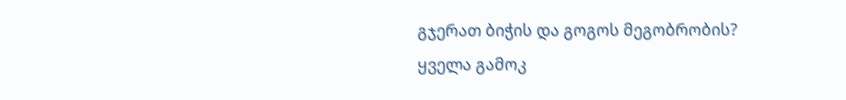გჯერათ ბიჭის და გოგოს მეგობრობის?
ყველა გამოკ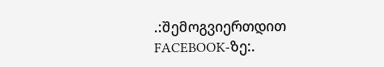.:შემოგვიერთდით FACEBOOK-ზე:.